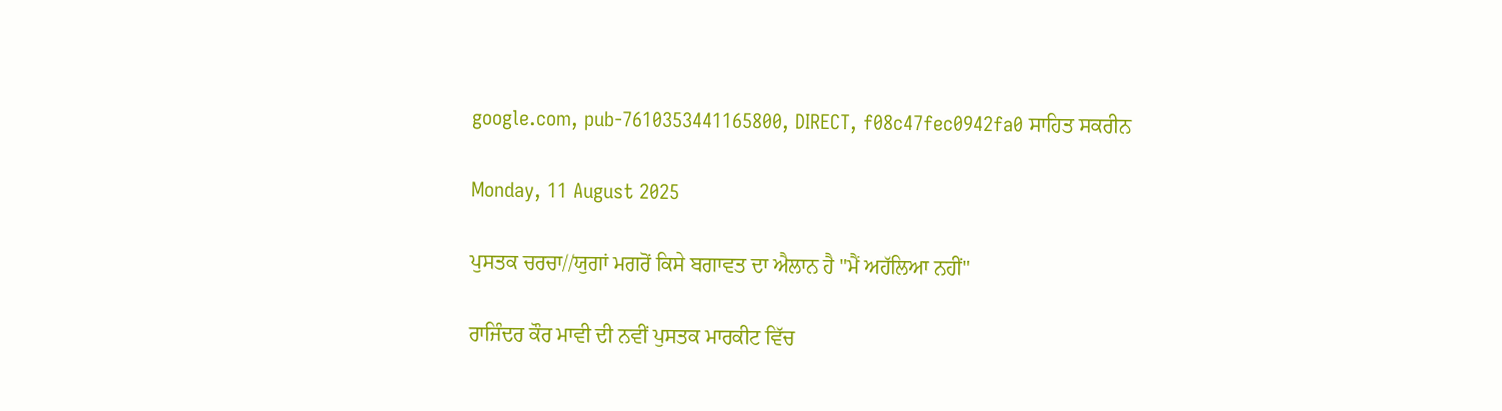google.com, pub-7610353441165800, DIRECT, f08c47fec0942fa0 ਸਾਹਿਤ ਸਕਰੀਨ

Monday, 11 August 2025

ਪੁਸਤਕ ਚਰਚਾ//ਯੁਗਾਂ ਮਗਰੋਂ ਕਿਸੇ ਬਗਾਵਤ ਦਾ ਐਲਾਨ ਹੈ "ਮੈਂ ਅਹੱਲਿਆ ਨਹੀਂ"

ਰਾਜਿੰਦਰ ਕੌਰ ਮਾਵੀ ਦੀ ਨਵੀਂ ਪੁਸਤਕ ਮਾਰਕੀਟ ਵਿੱਚ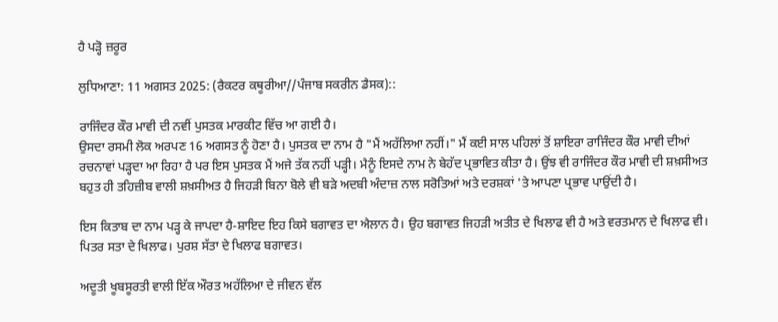ਹੈ ਪੜ੍ਹੋ ਜ਼ਰੂਰ

ਲੁਧਿਆਣਾ: 11 ਅਗਸਤ 2025: (ਰੈਕਟਰ ਕਥੂਰੀਆ//ਪੰਜਾਬ ਸਕਰੀਨ ਡੈਸਕ)::

ਰਾਜਿੰਦਰ ਕੌਰ ਮਾਵੀ ਦੀ ਨਵੀਂ ਪੁਸਤਕ ਮਾਰਕੀਟ ਵਿੱਚ ਆ ਗਈ ਹੈ।
ਉਸਦਾ ਰਸਮੀ ਲੋਕ ਅਰਪਣ 16 ਅਗਸਤ ਨੂੰ ਹੋਣਾ ਹੈ। ਪੁਸਤਕ ਦਾ ਨਾਮ ਹੈ "ਮੈਂ ਅਹੱਲਿਆ ਨਹੀਂ।" ਮੈਂ ਕਈ ਸਾਲ ਪਹਿਲਾਂ ਤੋਂ ਸ਼ਾਇਰਾ ਰਾਜਿੰਦਰ ਕੌਰ ਮਾਵੀ ਦੀਆਂ ਰਚਨਾਵਾਂ ਪੜ੍ਹਦਾ ਆ ਰਿਹਾ ਹੈ ਪਰ ਇਸ ਪੁਸਤਕ ਮੈਂ ਅਜੇ ਤੱਕ ਨਹੀਂ ਪੜ੍ਹੀ। ਮੈਨੂੰ ਇਸਦੇ ਨਾਮ ਨੇ ਬੇਹੱਦ ਪ੍ਰਭਾਵਿਤ ਕੀਤਾ ਹੈ। ਉਂਝ ਵੀ ਰਾਜਿੰਦਰ ਕੌਰ ਮਾਵੀ ਦੀ ਸ਼ਖ਼ਸੀਅਤ ਬਹੁਤ ਹੀ ਤਹਿਜ਼ੀਬ ਵਾਲੀ ਸ਼ਖ਼ਸੀਅਤ ਹੈ ਜਿਹੜੀ ਬਿਨਾ ਬੋਲੇ ਵੀ ਬੜੇ ਅਦਬੀ ਅੰਦਾਜ਼ ਨਾਲ ਸਰੋਤਿਆਂ ਅਤੇ ਦਰਸ਼ਕਾਂ 'ਤੇ ਆਪਣਾ ਪ੍ਰਭਾਵ ਪਾਉਂਦੀ ਹੈ।

ਇਸ ਕਿਤਾਬ ਦਾ ਨਾਮ ਪੜ੍ਹ ਕੇ ਜਾਪਦਾ ਹੈ-ਸ਼ਾਇਦ ਇਹ ਕਿਸੇ ਬਗਾਵਤ ਦਾ ਐਲਾਨ ਹੈ। ਉਹ ਬਗਾਵਤ ਜਿਹੜੀ ਅਤੀਤ ਦੇ ਖਿਲਾਫ ਵੀ ਹੈ ਅਤੇ ਵਰਤਮਾਨ ਦੇ ਖਿਲਾਫ ਵੀ। ਪਿਤਰ ਸਤਾ ਦੇ ਖਿਲਾਫ। ਪੁਰਸ਼ ਸੱਤਾ ਦੇ ਖਿਲਾਫ ਬਗਾਵਤ।

ਅਦੂਤੀ ਖੂਬਸੂਰਤੀ ਵਾਲੀ ਇੱਕ ਔਰਤ ਅਹੱਲਿਆ ਦੇ ਜੀਵਨ ਵੱਲ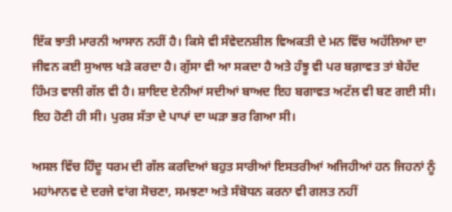ਇੱਕ ਝਾਤੀ ਮਾਰਨੀ ਆਸਾਨ ਨਹੀਂ ਹੈ। ਕਿਸੇ ਵੀ ਸੰਵੇਦਨਸ਼ੀਲ ਵਿਅਕਤੀ ਦੇ ਮਨ ਵਿੱਚ ਅਹੱਲਿਆ ਦਾ ਜੀਵਨ ਕਈ ਸੁਆਲ ਖੜੇ ਕਰਦਾ ਹੈ। ਗੁੱਸਾ ਵੀ ਆ ਸਕਦਾ ਹੈ ਅਤੇ ਹੰਝੂ ਵੀ ਪਰ ਬਗ਼ਾਵਤ ਤਾਂ ਬੇਹੱਦ ਹਿੰਮਤ ਵਾਲੀ ਗੱਲ ਵੀ ਹੈ। ਸ਼ਾਇਦ ਏਨੀਆਂ ਸਦੀਆਂ ਬਾਅਦ ਇਹ ਬਗਾਵਤ ਅਟੱਲ ਵੀ ਬਣ ਗਈ ਸੀ। ਇਹ ਹੋਣੀ ਹੀ ਸੀ। ਪੁਰਸ਼ ਸੱਤਾ ਦੇ ਪਾਪਾਂ ਦਾ ਘੜਾ ਭਰ ਗਿਆ ਸੀ।

ਅਸਲ ਵਿੱਚ ਹਿੰਦੂ ਧਰਮ ਦੀ ਗੱਲ ਕਰਦਿਆਂ ਬਹੁਤ ਸਾਰੀਆਂ ਇਸਤਰੀਆਂ ਅਜਿਹੀਆਂ ਹਨ ਜਿਹਨਾਂ ਨੂੰ ਮਹਾਂਮਾਨਵ ਦੇ ਦਰਜੇ ਵਾਂਗ ਸੋਚਣਾ, ਸਮਝਣਾ ਅਤੇ ਸੰਬੋਧਨ ਕਰਨਾ ਵੀ ਗਲਤ ਨਹੀਂ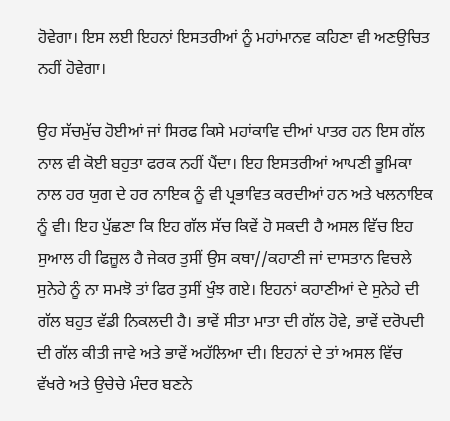ਹੋਵੇਗਾ। ਇਸ ਲਈ ਇਹਨਾਂ ਇਸਤਰੀਆਂ ਨੂੰ ਮਹਾਂਮਾਨਵ ਕਹਿਣਾ ਵੀ ਅਣਉਚਿਤ ਨਹੀਂ ਹੋਵੇਗਾ।

ਉਹ ਸੱਚਮੁੱਚ ਹੋਈਆਂ ਜਾਂ ਸਿਰਫ ਕਿਸੇ ਮਹਾਂਕਾਵਿ ਦੀਆਂ ਪਾਤਰ ਹਨ ਇਸ ਗੱਲ ਨਾਲ ਵੀ ਕੋਈ ਬਹੁਤਾ ਫਰਕ ਨਹੀਂ ਪੈਂਦਾ। ਇਹ ਇਸਤਰੀਆਂ ਆਪਣੀ ਭੂਮਿਕਾ ਨਾਲ ਹਰ ਯੁਗ ਦੇ ਹਰ ਨਾਇਕ ਨੂੰ ਵੀ ਪ੍ਰਭਾਵਿਤ ਕਰਦੀਆਂ ਹਨ ਅਤੇ ਖਲਨਾਇਕ ਨੂੰ ਵੀ। ਇਹ ਪੁੱਛਣਾ ਕਿ ਇਹ ਗੱਲ ਸੱਚ ਕਿਵੇਂ ਹੋ ਸਕਦੀ ਹੈ ਅਸਲ ਵਿੱਚ ਇਹ ਸੁਆਲ ਹੀ ਫਿਜ਼ੂਲ ਹੈ ਜੇਕਰ ਤੁਸੀਂ ਉਸ ਕਥਾ//ਕਹਾਣੀ ਜਾਂ ਦਾਸਤਾਨ ਵਿਚਲੇ ਸੁਨੇਹੇ ਨੂੰ ਨਾ ਸਮਝੋ ਤਾਂ ਫਿਰ ਤੁਸੀਂ ਖੁੰਝ ਗਏ। ਇਹਨਾਂ ਕਹਾਣੀਆਂ ਦੇ ਸੁਨੇਹੇ ਦੀ ਗੱਲ ਬਹੁਤ ਵੱਡੀ ਨਿਕਲਦੀ ਹੈ। ਭਾਵੇਂ ਸੀਤਾ ਮਾਤਾ ਦੀ ਗੱਲ ਹੋਵੇ, ਭਾਵੇਂ ਦਰੋਪਦੀ ਦੀ ਗੱਲ ਕੀਤੀ ਜਾਵੇ ਅਤੇ ਭਾਵੇਂ ਅਹੱਲਿਆ ਦੀ। ਇਹਨਾਂ ਦੇ ਤਾਂ ਅਸਲ ਵਿੱਚ ਵੱਖਰੇ ਅਤੇ ਉਚੇਚੇ ਮੰਦਰ ਬਣਨੇ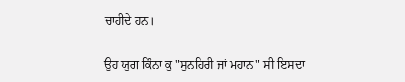ਚਾਹੀਦੇ ਹਨ।

ਉਹ ਯੁਗ ਕਿੰਨਾ ਕੁ "ਸੁਨਹਿਰੀ ਜਾਂ ਮਹਾਨ" ਸੀ ਇਸਦਾ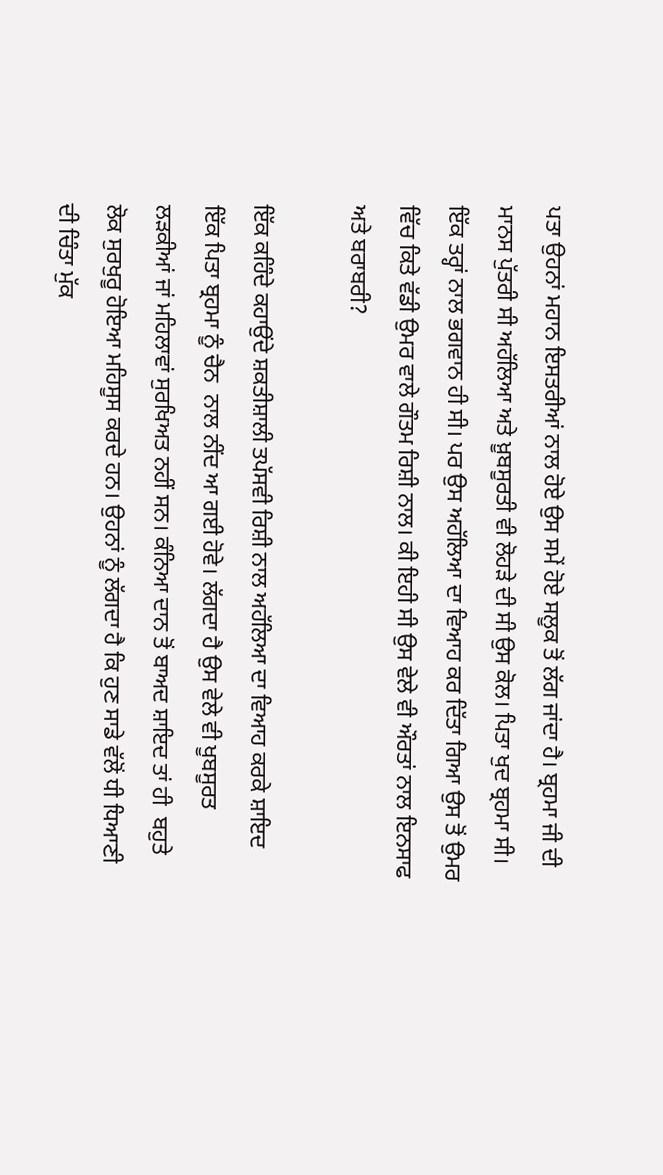ਪਤਾ ਉਹਨਾਂ ਮਹਾਨ ਇਸਤਰੀਆਂ ਨਾਲ ਹੋਏ ਉਸ ਸਮੇਂ ਹੋਏ ਸਲੂਕ ਤੋਂ ਲੱਗ ਜਾਂਦਾ ਹੈ। ਬ੍ਰਹਮਾ ਜੀ ਦੀ ਮਾਨਸ ਪੁੱਤਰੀ ਸੀ ਅਹੱਲਿਆ ਅਤੇ ਖ਼ੂਬਸੂਰਤੀ ਵੀ ਲੋਹੜੇ ਦੀ ਸੀ ਉਸ ਕੋਲ। ਪਿਤਾ ਖੁਦ ਬ੍ਰਹਮਾ ਸੀ। ਇੱਕ ਤਰ੍ਹਾਂ ਨਾਲ ਭਗਵਾਨ ਹੀ ਸੀ। ਪਰ ਉਸ ਅਹੱਲਿਆ ਦਾ ਵਿਆਹ ਕਰ ਦਿੱਤਾ ਗਿਆ ਉਸ ਤੋਂ ਉਮਰ ਵਿੱਚ ਕਿਤੇ ਵੱਡੀ ਉਮਰ ਵਾਲੇ ਗੌਤਮ ਰਿਸ਼ੀ ਨਾਲ। ਕੀ ਇਹੀ ਸੀ ਉਸ ਵੇਲੇ ਵੀ ਔਰਤਾਂ ਨਾਲ ਇਨਸਾਫ ਅਤੇ ਬਰਾਬਰੀ?

ਇੱਕ ਕਹਿੰਦੇ ਕਹਾਉਂਦੇ ਸ਼ਕਤੀਸ਼ਾਲੀ ਤਪੱਸਵੀ ਰਿਸ਼ੀ ਨਾਲ ਅਹੱਲਿਆ ਦਾ ਵਿਆਹ ਕਰਕੇ ਸ਼ਾਇਦ ਇੱਕ ਪਿਤਾ ਬ੍ਰਹਮਾ ਨੂੰ ਚੈਨ  ਨਾਲ ਨੀਂਦ ਆ ਗਈ ਹੋਵੇ। ਲੱਗਦਾ ਹੈ ਉਸ ਵੇਲੇ ਵੀ ਖੂਬਸੂਰਤ ਲੜਕੀਆਂ ਜਾਂ ਮਹਿਲਾਵਾਂ ਸੁਰਖਿਅਤ ਨਹੀਂ ਸਨ। ਕੰਨਿਆ ਦਾਨ ਤੋਂ ਬਾਅਦ ਸ਼ਾਇਦ ਤਾਂ ਹੀ  ਬਹੁਤੇ ਲੋਕ ਸੁਰਖੁਰੂ ਹੋਇਆ ਮਹਿਸੂਸ ਕਰਦੇ ਹਨ। ਉਹਨਾਂ ਨੂੰ ਲੱਗਦਾ ਹੈ ਕਿ ਹੁਣ ਸਾਡੇ ਵੱਲੋਂ ਧੀ ਧਿਆਣੀ ਦੀ ਚਿੰਤਾ ਮੁੱਕ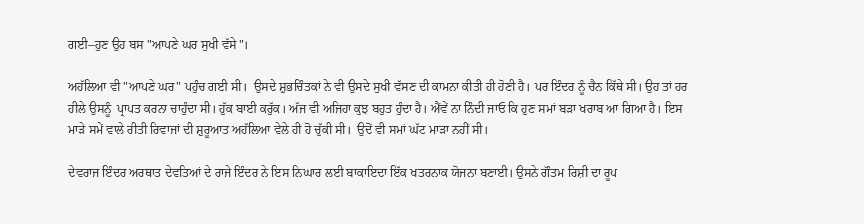ਗਈ--ਹੁਣ ਉਹ ਬਸ "ਆਪਣੇ ਘਰ ਸੁਖੀ ਵੱਸੇ"।

ਅਹੱਲਿਆ ਵੀ "ਆਪਣੇ ਘਰ" ਪਹੁੰਚ ਗਈ ਸੀ।  ਉਸਦੇ ਸ਼ੁਭਚਿੰਤਕਾਂ ਨੇ ਵੀ ਉਸਦੇ ਸੁਖੀ ਵੱਸਣ ਦੀ ਕਾਮਨਾ ਕੀਤੀ ਹੀ ਹੋਣੀ ਹੈ। ਪਰ ਇੰਦਰ ਨੂੰ ਚੈਨ ਕਿੱਥੇ ਸੀ। ਉਹ ਤਾਂ ਹਰ ਹੀਲੇ ਉਸਨੂੰ  ਪ੍ਰਾਪਤ ਕਰਨਾ ਚਾਹੁੰਦਾ ਸੀ। ਹੁੱਕ ਬਾਈ ਕਰੁੱਕ। ਅੱਜ ਵੀ ਅਜਿਹਾ ਕੁਝ ਬਹੁਤ ਹੁੰਦਾ ਹੈ। ਐਂਵੇਂ ਨਾ ਨਿੰਦੀ ਜਾਓ ਕਿ ਹੁਣ ਸਮਾਂ ਬੜਾ ਖਰਾਬ ਆ ਗਿਆ ਹੈ। ਇਸ ਮਾੜੇ ਸਮੇਂ ਵਾਲੇ ਰੀਤੀ ਰਿਵਾਜਾਂ ਦੀ ਸ਼ੁਰੂਆਤ ਅਹੱਲਿਆ ਵੇਲੇ ਹੀ ਹੋ ਚੁੱਕੀ ਸੀ।  ਉਦੋਂ ਵੀ ਸਮਾਂ ਘੱਟ ਮਾੜਾ ਨਹੀਂ ਸੀ।

ਦੇਵਰਾਜ ਇੰਦਰ ਅਰਥਾਤ ਦੇਵਤਿਆਂ ਦੇ ਰਾਜੇ ਇੰਦਰ ਨੇ ਇਸ ਨਿਘਾਰ ਲਈ ਬਾਕਾਇਦਾ ਇੱਕ ਖਤਰਨਾਕ ਯੋਜਨਾ ਬਣਾਈ। ਉਸਨੇ ਗੌਤਮ ਰਿਸ਼ੀ ਦਾ ਰੂਪ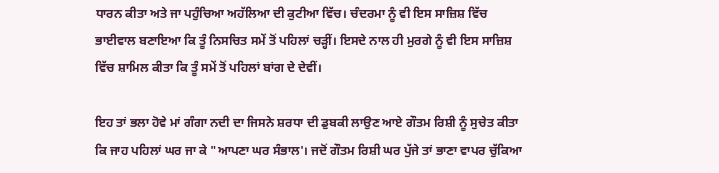ਧਾਰਨ ਕੀਤਾ ਅਤੇ ਜਾ ਪਹੁੰਚਿਆ ਅਹੱਲਿਆ ਦੀ ਕੁਟੀਆ ਵਿੱਚ। ਚੰਦਰਮਾ ਨੂੰ ਵੀ ਇਸ ਸਾਜ਼ਿਸ਼ ਵਿੱਚ ਭਾਈਵਾਲ ਬਣਾਇਆ ਕਿ ਤੂੰ ਨਿਸਚਿਤ ਸਮੇਂ ਤੋਂ ਪਹਿਲਾਂ ਚੜ੍ਹੀਂ। ਇਸਦੇ ਨਾਲ ਹੀ ਮੁਰਗੇ ਨੂੰ ਵੀ ਇਸ ਸਾਜ਼ਿਸ਼ ਵਿੱਚ ਸ਼ਾਮਿਲ ਕੀਤਾ ਕਿ ਤੂੰ ਸਮੇਂ ਤੋਂ ਪਹਿਲਾਂ ਬਾਂਗ ਦੇ ਦੇਵੀਂ।

ਇਹ ਤਾਂ ਭਲਾ ਹੋਵੇ ਮਾਂ ਗੰਗਾ ਨਦੀ ਦਾ ਜਿਸਨੇ ਸ਼ਰਧਾ ਦੀ ਡੁਬਕੀ ਲਾਉਣ ਆਏ ਗੌਤਮ ਰਿਸ਼ੀ ਨੂੰ ਸੁਚੇਤ ਕੀਤਾ ਕਿ ਜਾਹ ਪਹਿਲਾਂ ਘਰ ਜਾ ਕੇ "ਆਪਣਾ ਘਰ ਸੰਭਾਲ'। ਜਦੋਂ ਗੌਤਮ ਰਿਸ਼ੀ ਘਰ ਪੁੱਜੇ ਤਾਂ ਭਾਣਾ ਵਾਪਰ ਚੁੱਕਿਆ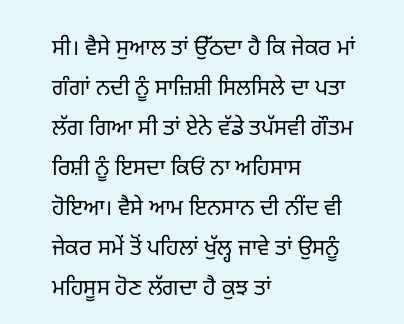ਸੀ। ਵੈਸੇ ਸੁਆਲ ਤਾਂ ਉੱਠਦਾ ਹੈ ਕਿ ਜੇਕਰ ਮਾਂ ਗੰਗਾਂ ਨਦੀ ਨੂੰ ਸਾਜ਼ਿਸ਼ੀ ਸਿਲਸਿਲੇ ਦਾ ਪਤਾ ਲੱਗ ਗਿਆ ਸੀ ਤਾਂ ਏਨੇ ਵੱਡੇ ਤਪੱਸਵੀ ਗੌਤਮ ਰਿਸ਼ੀ ਨੂੰ ਇਸਦਾ ਕਿਓਂ ਨਾ ਅਹਿਸਾਸ ਹੋਇਆ। ਵੈਸੇ ਆਮ ਇਨਸਾਨ ਦੀ ਨੀਂਦ ਵੀ ਜੇਕਰ ਸਮੇਂ ਤੋਂ ਪਹਿਲਾਂ ਖੁੱਲ੍ਹ ਜਾਵੇ ਤਾਂ ਉਸਨੂੰ ਮਹਿਸੂਸ ਹੋਣ ਲੱਗਦਾ ਹੈ ਕੁਝ ਤਾਂ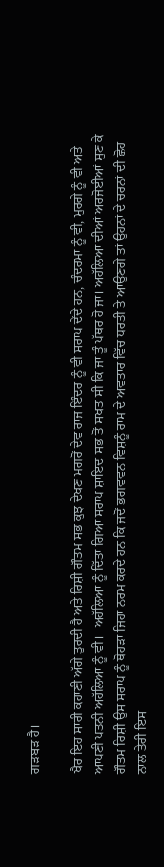ਗੜਬੜ ਹੈ।

ਖੈਰ ਇਹ ਸਾਰੀ ਕਹਾਣੀ ਅੱਗੇ ਤੁਰਦੀ ਹੈ ਅਤੇ ਰਿਸ਼ੀ ਗੌਤਮ ਸਭ ਕੁਝ ਦੇਖਣ ਮਗਰੋਂ ਦੇਵ ਰਾਜ ਇੰਦਰ ਨੂੰ ਵੀ ਸਰਾਪ ਦੇਂਦੇ ਹਨ, ਚੰਦਰਮਾ ਨੂੰ ਵੀ, ਮੁਰਗੇ ਨੂੰ ਵੀ ਅਤੇ ਆਪਣੀ ਪਤਨੀ ਅਹੱਲਿਆ ਨੂੰ ਵੀ।  ਅਹੱਲਿਆ ਨੂੰ ਦਿੱਤਾ ਗਿਆ ਸਰਾਪ ਸ਼ਾਇਦ ਸਭ ਤੋਂ ਸਖਤ ਸੀ ਕਿ ਜਾ ਤੂੰ ਪੱਥਰ ਹੋ ਜਾ। ਅਹੱਲਿਆ ਦੀਆਂ ਅਰਜੋਈਆਂ ਸੁਣ ਕੇ ਗੌਤਮ ਰਿਸ਼ੀ ਉਸ ਸਰਾਪ ਨੂੰ ਥੋਹੜਾ ਜਿਹਾ ਨਰਮ ਕਰਦੇ ਹਨ ਕਿ ਜਦੋਂ ਭਗਵਵਨ ਵਿਸ਼ਨੂੰ ਰਾਮ ਦੇ ਅਵਤਾਰ ਵਿੱਚ ਧਰਤੀ ਤੇ ਆਉਣਗੇ ਤਾਂ ਉਹਨਾਂ ਦੇ ਚਰਨਾਂ ਦੀ ਛੋਹ ਨਾਲ ਤੇਰੀ ਇਸ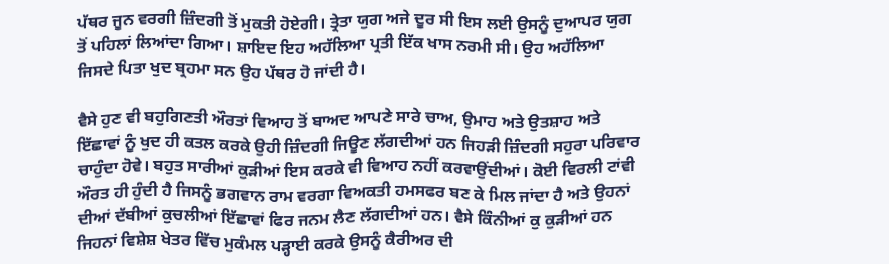ਪੱਥਰ ਜੂਨ ਵਰਗੀ ਜ਼ਿੰਦਗੀ ਤੋਂ ਮੁਕਤੀ ਹੋਏਗੀ। ਤ੍ਰੇਤਾ ਯੁਗ ਅਜੇ ਦੂਰ ਸੀ ਇਸ ਲਈ ਉਸਨੂੰ ਦੁਆਪਰ ਯੁਗ ਤੋਂ ਪਹਿਲਾਂ ਲਿਆਂਦਾ ਗਿਆ। ਸ਼ਾਇਦ ਇਹ ਅਹੱਲਿਆ ਪ੍ਰਤੀ ਇੱਕ ਖਾਸ ਨਰਮੀ ਸੀ। ਉਹ ਅਹੱਲਿਆ ਜਿਸਦੇ ਪਿਤਾ ਖੁਦ ਬ੍ਰਹਮਾ ਸਨ ਉਹ ਪੱਥਰ ਹੋ ਜਾਂਦੀ ਹੈ।

ਵੈਸੇ ਹੁਣ ਵੀ ਬਹੁਗਿਣਤੀ ਔਰਤਾਂ ਵਿਆਹ ਤੋਂ ਬਾਅਦ ਆਪਣੇ ਸਾਰੇ ਚਾਅ, ਉਮਾਹ ਅਤੇ ਉਤਸ਼ਾਹ ਅਤੇ ਇੱਛਾਵਾਂ ਨੂੰ ਖੁਦ ਹੀ ਕਤਲ ਕਰਕੇ ਉਹੀ ਜ਼ਿੰਦਗੀ ਜਿਊਣ ਲੱਗਦੀਆਂ ਹਨ ਜਿਹੜੀ ਜ਼ਿੰਦਗੀ ਸਹੁਰਾ ਪਰਿਵਾਰ ਚਾਹੁੰਦਾ ਹੋਵੇ। ਬਹੁਤ ਸਾਰੀਆਂ ਕੁੜੀਆਂ ਇਸ ਕਰਕੇ ਵੀ ਵਿਆਹ ਨਹੀਂ ਕਰਵਾਉਂਦੀਆਂ। ਕੋਈ ਵਿਰਲੀ ਟਾਂਵੀ ਔਰਤ ਹੀ ਹੁੰਦੀ ਹੈ ਜਿਸਨੂੰ ਭਗਵਾਨ ਰਾਮ ਵਰਗਾ ਵਿਅਕਤੀ ਹਮਸਫਰ ਬਣ ਕੇ ਮਿਲ ਜਾਂਦਾ ਹੈ ਅਤੇ ਉਹਨਾਂ ਦੀਆਂ ਦੱਬੀਆਂ ਕੁਚਲੀਆਂ ਇੱਛਾਵਾਂ ਫਿਰ ਜਨਮ ਲੈਣ ਲੱਗਦੀਆਂ ਹਨ। ਵੈਸੇ ਕਿੰਨੀਆਂ ਕੁ ਕੁੜੀਆਂ ਹਨ ਜਿਹਨਾਂ ਵਿਸ਼ੇਸ਼ ਖੇਤਰ ਵਿੱਚ ਮੁਕੰਮਲ ਪੜ੍ਹਾਈ ਕਰਕੇ ਉਸਨੂੰ ਕੈਰੀਅਰ ਦੀ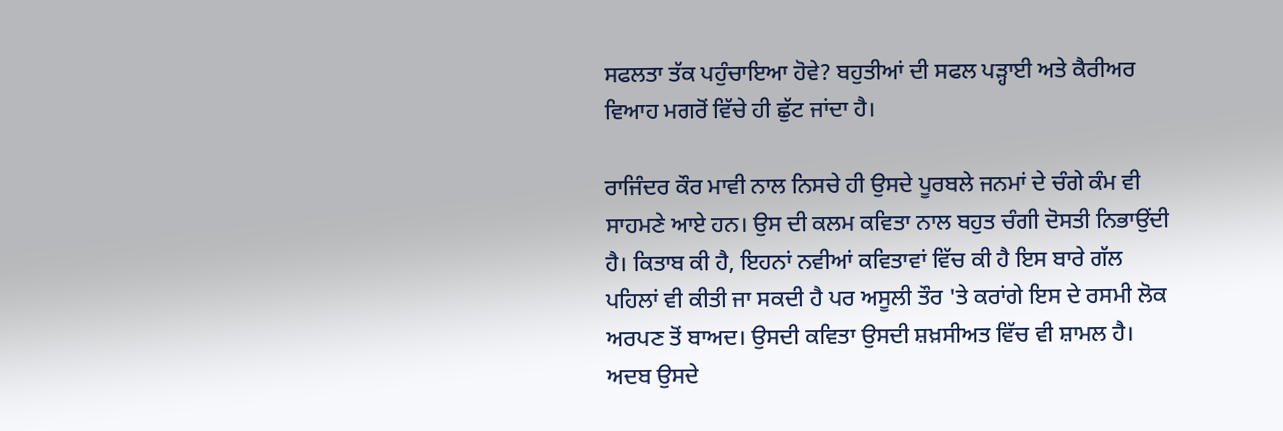ਸਫਲਤਾ ਤੱਕ ਪਹੁੰਚਾਇਆ ਹੋਵੇ? ਬਹੁਤੀਆਂ ਦੀ ਸਫਲ ਪੜ੍ਹਾਈ ਅਤੇ ਕੈਰੀਅਰ ਵਿਆਹ ਮਗਰੋਂ ਵਿੱਚੇ ਹੀ ਛੁੱਟ ਜਾਂਦਾ ਹੈ।

ਰਾਜਿੰਦਰ ਕੌਰ ਮਾਵੀ ਨਾਲ ਨਿਸਚੇ ਹੀ ਉਸਦੇ ਪੂਰਬਲੇ ਜਨਮਾਂ ਦੇ ਚੰਗੇ ਕੰਮ ਵੀ ਸਾਹਮਣੇ ਆਏ ਹਨ। ਉਸ ਦੀ ਕਲਮ ਕਵਿਤਾ ਨਾਲ ਬਹੁਤ ਚੰਗੀ ਦੋਸਤੀ ਨਿਭਾਉਂਦੀ ਹੈ। ਕਿਤਾਬ ਕੀ ਹੈ, ਇਹਨਾਂ ਨਵੀਆਂ ਕਵਿਤਾਵਾਂ ਵਿੱਚ ਕੀ ਹੈ ਇਸ ਬਾਰੇ ਗੱਲ ਪਹਿਲਾਂ ਵੀ ਕੀਤੀ ਜਾ ਸਕਦੀ ਹੈ ਪਰ ਅਸੂਲੀ ਤੌਰ 'ਤੇ ਕਰਾਂਗੇ ਇਸ ਦੇ ਰਸਮੀ ਲੋਕ ਅਰਪਣ ਤੋਂ ਬਾਅਦ। ਉਸਦੀ ਕਵਿਤਾ ਉਸਦੀ ਸ਼ਖ਼ਸੀਅਤ ਵਿੱਚ ਵੀ ਸ਼ਾਮਲ ਹੈ। ਅਦਬ ਉਸਦੇ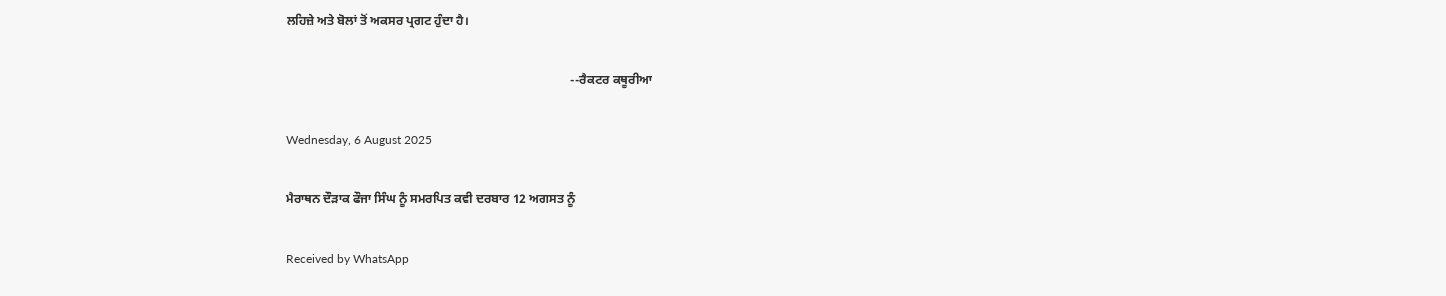ਲਹਿਜ਼ੇ ਅਤੇ ਬੋਲਾਂ ਤੋਂ ਅਕਸਰ ਪ੍ਰਗਟ ਹੁੰਦਾ ਹੈ।

                                                                                           --ਰੈਕਟਰ ਕਥੂਰੀਆ

Wednesday, 6 August 2025

ਮੈਰਾਥਨ ਦੌੜਾਕ ਫੌਜਾ ਸਿੰਘ ਨੂੰ ਸਮਰਪਿਤ ਕਵੀ ਦਰਬਾਰ 12 ਅਗਸਤ ਨੂੰ

Received by WhatsApp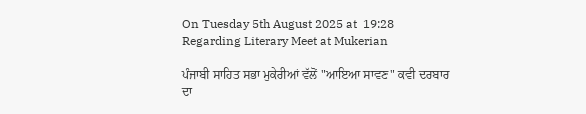On Tuesday 5th August 2025 at  19:28 Regarding Literary Meet at Mukerian

ਪੰਜਾਬੀ ਸਾਹਿਤ ਸਭਾ ਮੁਕੇਰੀਆਂ ਵੱਲੋਂ "ਆਇਆ ਸਾਵਣ" ਕਵੀ ਦਰਬਾਰ ਦਾ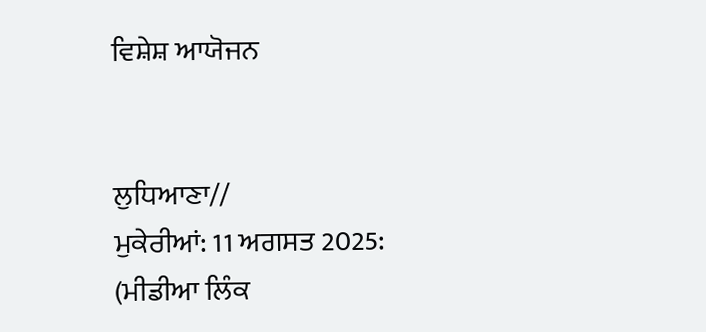ਵਿਸ਼ੇਸ਼ ਆਯੋਜਨ


ਲੁਧਿਆਣਾ//
ਮੁਕੇਰੀਆਂ: 11 ਅਗਸਤ 2025: (ਮੀਡੀਆ ਲਿੰਕ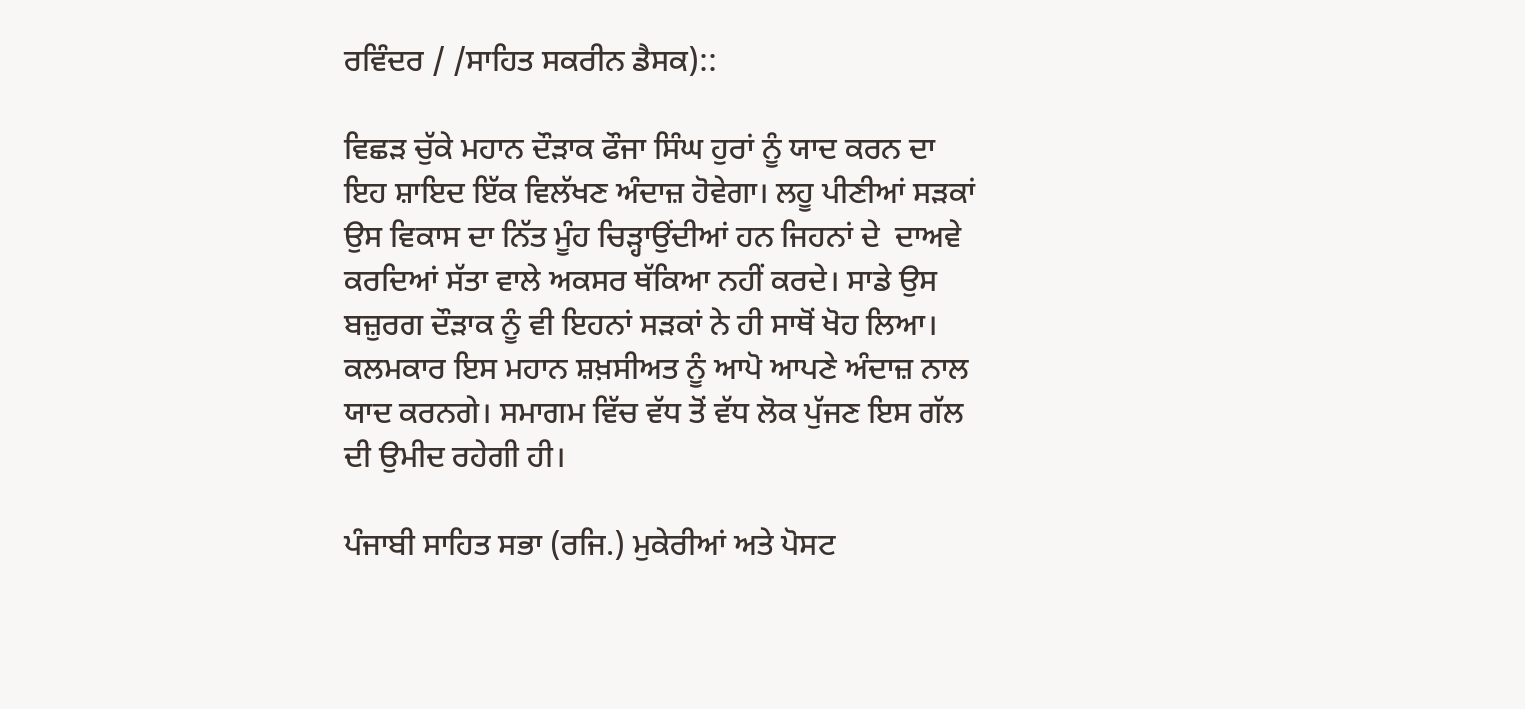ਰਵਿੰਦਰ / /ਸਾਹਿਤ ਸਕਰੀਨ ਡੈਸਕ)::

ਵਿਛੜ ਚੁੱਕੇ ਮਹਾਨ ਦੌੜਾਕ ਫੌਜਾ ਸਿੰਘ ਹੁਰਾਂ ਨੂੰ ਯਾਦ ਕਰਨ ਦਾ ਇਹ ਸ਼ਾਇਦ ਇੱਕ ਵਿਲੱਖਣ ਅੰਦਾਜ਼ ਹੋਵੇਗਾ। ਲਹੂ ਪੀਣੀਆਂ ਸੜਕਾਂ ਉਸ ਵਿਕਾਸ ਦਾ ਨਿੱਤ ਮੂੰਹ ਚਿੜ੍ਹਾਉਂਦੀਆਂ ਹਨ ਜਿਹਨਾਂ ਦੇ  ਦਾਅਵੇ ਕਰਦਿਆਂ ਸੱਤਾ ਵਾਲੇ ਅਕਸਰ ਥੱਕਿਆ ਨਹੀਂ ਕਰਦੇ। ਸਾਡੇ ਉਸ ਬਜ਼ੁਰਗ ਦੌੜਾਕ ਨੂੰ ਵੀ ਇਹਨਾਂ ਸੜਕਾਂ ਨੇ ਹੀ ਸਾਥੋਂ ਖੋਹ ਲਿਆ। ਕਲਮਕਾਰ ਇਸ ਮਹਾਨ ਸ਼ਖ਼ਸੀਅਤ ਨੂੰ ਆਪੋ ਆਪਣੇ ਅੰਦਾਜ਼ ਨਾਲ ਯਾਦ ਕਰਨਗੇ। ਸਮਾਗਮ ਵਿੱਚ ਵੱਧ ਤੋਂ ਵੱਧ ਲੋਕ ਪੁੱਜਣ ਇਸ ਗੱਲ ਦੀ ਉਮੀਦ ਰਹੇਗੀ ਹੀ।

ਪੰਜਾਬੀ ਸਾਹਿਤ ਸਭਾ (ਰਜਿ.) ਮੁਕੇਰੀਆਂ ਅਤੇ ਪੋਸਟ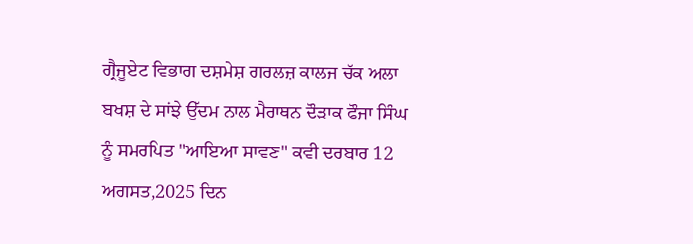ਗ੍ਰੈਜੂਏਟ ਵਿਭਾਗ ਦਸ਼ਮੇਸ਼ ਗਰਲਜ਼ ਕਾਲਜ ਚੱਕ ਅਲਾ ਬਖਸ਼ ਦੇ ਸਾਂਝੇ ਉੱਦਮ ਨਾਲ ਮੈਰਾਥਨ ਦੌੜਾਕ ਫੌਜਾ ਸਿੰਘ ਨੂੰ ਸਮਰਪਿਤ "ਆਇਆ ਸਾਵਣ" ਕਵੀ ਦਰਬਾਰ 12 ਅਗਸਤ,2025 ਦਿਨ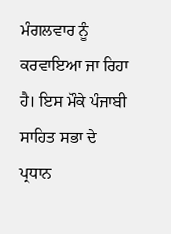ਮੰਗਲਵਾਰ ਨੂੰ ਕਰਵਾਇਆ ਜਾ ਰਿਹਾ ਹੈ। ਇਸ ਮੌਕੇ ਪੰਜਾਬੀ ਸਾਹਿਤ ਸਭਾ ਦੇ ਪ੍ਰਧਾਨ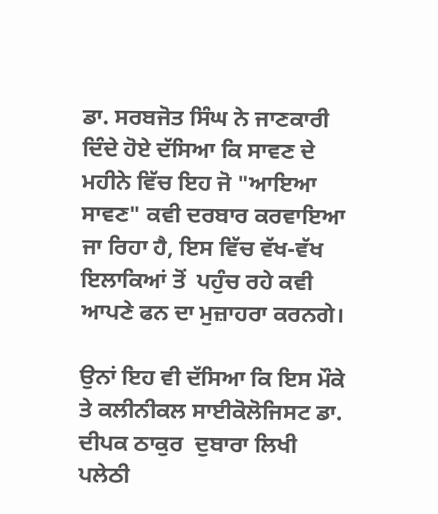ਡਾ. ਸਰਬਜੋਤ ਸਿੰਘ ਨੇ ਜਾਣਕਾਰੀ ਦਿੰਦੇ ਹੋਏ ਦੱਸਿਆ ਕਿ ਸਾਵਣ ਦੇ ਮਹੀਨੇ ਵਿੱਚ ਇਹ ਜੋ "ਆਇਆ ਸਾਵਣ" ਕਵੀ ਦਰਬਾਰ ਕਰਵਾਇਆ ਜਾ ਰਿਹਾ ਹੈ, ਇਸ ਵਿੱਚ ਵੱਖ-ਵੱਖ ਇਲਾਕਿਆਂ ਤੋਂ  ਪਹੁੰਚ ਰਹੇ ਕਵੀ ਆਪਣੇ ਫਨ ਦਾ ਮੁਜ਼ਾਹਰਾ ਕਰਨਗੇ।

ਉਨਾਂ ਇਹ ਵੀ ਦੱਸਿਆ ਕਿ ਇਸ ਮੌਕੇ ਤੇ ਕਲੀਨੀਕਲ ਸਾਈਕੋਲੋਜਿਸਟ ਡਾ. ਦੀਪਕ ਠਾਕੁਰ  ਦੁਬਾਰਾ ਲਿਖੀ ਪਲੇਠੀ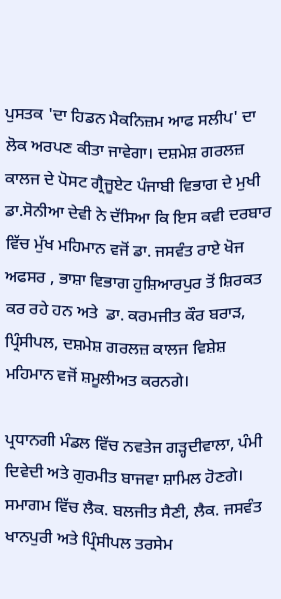ਪੁਸਤਕ 'ਦਾ ਹਿਡਨ ਮੈਕਨਿਜ਼ਮ ਆਫ ਸਲੀਪ' ਦਾ ਲੋਕ ਅਰਪਣ ਕੀਤਾ ਜਾਵੇਗਾ। ਦਸ਼ਮੇਸ਼ ਗਰਲਜ਼ ਕਾਲਜ ਦੇ ਪੋਸਟ ਗ੍ਰੈਜੂਏਟ ਪੰਜਾਬੀ ਵਿਭਾਗ ਦੇ ਮੁਖੀ ਡਾ.ਸੋਨੀਆ ਦੇਵੀ ਨੇ ਦੱਸਿਆ ਕਿ ਇਸ ਕਵੀ ਦਰਬਾਰ ਵਿੱਚ ਮੁੱਖ ਮਹਿਮਾਨ ਵਜੋਂ ਡਾ. ਜਸਵੰਤ ਰਾਏ ਖੋਜ ਅਫਸਰ , ਭਾਸ਼ਾ ਵਿਭਾਗ ਹੁਸ਼ਿਆਰਪੁਰ ਤੋਂ ਸ਼ਿਰਕਤ ਕਰ ਰਹੇ ਹਨ ਅਤੇ  ਡਾ. ਕਰਮਜੀਤ ਕੌਰ ਬਰਾੜ, ਪ੍ਰਿੰਸੀਪਲ, ਦਸ਼ਮੇਸ਼ ਗਰਲਜ਼ ਕਾਲਜ ਵਿਸ਼ੇਸ਼ ਮਹਿਮਾਨ ਵਜੋਂ ਸ਼ਮੂਲੀਅਤ ਕਰਨਗੇ।

ਪ੍ਰਧਾਨਗੀ ਮੰਡਲ ਵਿੱਚ ਨਵਤੇਜ ਗੜ੍ਹਦੀਵਾਲਾ, ਪੰਮੀ ਦਿਵੇਦੀ ਅਤੇ ਗੁਰਮੀਤ ਬਾਜਵਾ ਸ਼ਾਮਿਲ ਹੋਣਗੇ। ਸਮਾਗਮ ਵਿੱਚ ਲੈਕ. ਬਲਜੀਤ ਸੈਣੀ, ਲੈਕ. ਜਸਵੰਤ ਖਾਨਪੁਰੀ ਅਤੇ ਪ੍ਰਿੰਸੀਪਲ ਤਰਸੇਮ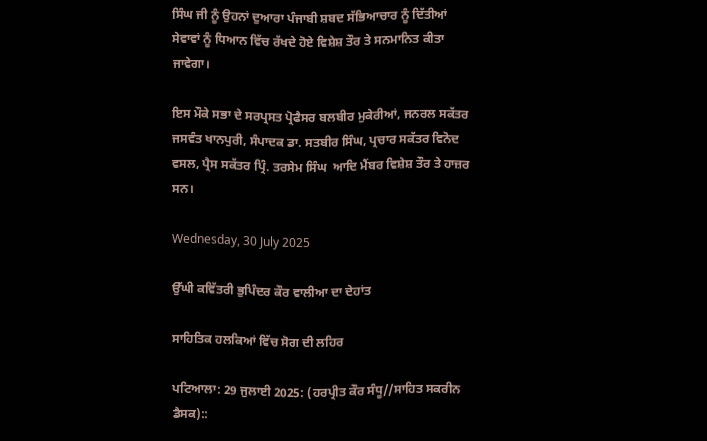ਸਿੰਘ ਜੀ ਨੂੰ ਉਹਨਾਂ ਦੁਆਰਾ ਪੰਜਾਬੀ ਸ਼ਬਦ ਸੱਭਿਆਚਾਰ ਨੂੰ ਦਿੱਤੀਆਂ ਸੇਵਾਵਾਂ ਨੂੰ ਧਿਆਨ ਵਿੱਚ ਰੱਖਦੇ ਹੋਏ ਵਿਸ਼ੇਸ਼ ਤੌਰ ਤੇ ਸਨਮਾਨਿਤ ਕੀਤਾ ਜਾਵੇਗਾ।

ਇਸ ਮੌਕੇ ਸਭਾ ਦੇ ਸਰਪ੍ਰਸਤ ਪ੍ਰੋਫੈਸਰ ਬਲਬੀਰ ਮੁਕੇਰੀਆਂ, ਜਨਰਲ ਸਕੱਤਰ ਜਸਵੰਤ ਖਾਨਪੁਰੀ, ਸੰਪਾਦਕ ਡਾ. ਸਤਬੀਰ ਸਿੰਘ, ਪ੍ਰਚਾਰ ਸਕੱਤਰ ਵਿਨੋਦ ਵਸਲ, ਪ੍ਰੈਸ ਸਕੱਤਰ ਪ੍ਰਿੰ. ਤਰਸੇਮ ਸਿੰਘ  ਆਦਿ ਮੈਂਬਰ ਵਿਸ਼ੇਸ਼ ਤੌਰ ਤੇ ਹਾਜ਼ਰ ਸਨ।

Wednesday, 30 July 2025

ਉੱਘੀ ਕਵਿੱਤਰੀ ਭੁਪਿੰਦਰ ਕੌਰ ਵਾਲੀਆ ਦਾ ਦੇਹਾਂਤ

ਸਾਹਿਤਿਕ ਹਲਕਿਆਂ ਵਿੱਚ ਸੋਗ ਦੀ ਲਹਿਰ

ਪਟਿਆਲਾ: 29 ਜੁਲਾਈ 2025: (ਹਰਪ੍ਰੀਤ ਕੌਰ ਸੰਧੂ//ਸਾਹਿਤ ਸਕਰੀਨ ਡੈਸਕ)::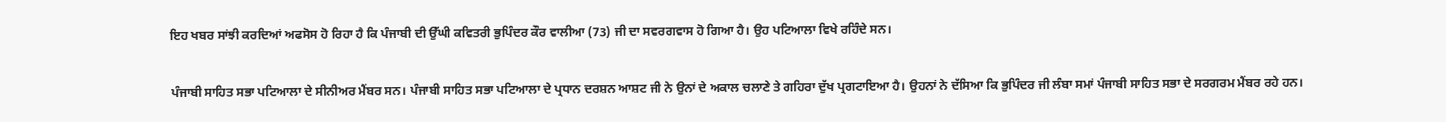ਇਹ ਖਬਰ ਸਾਂਝੀ ਕਰਦਿਆਂ ਅਫਸੋਸ ਹੋ ਰਿਹਾ ਹੈ ਕਿ ਪੰਜਾਬੀ ਦੀ ਉੱਘੀ ਕਵਿਤਰੀ ਭੁਪਿੰਦਰ ਕੌਰ ਵਾਲੀਆ (73) ਜੀ ਦਾ ਸਵਰਗਵਾਸ ਹੋ ਗਿਆ ਹੈ। ਉਹ ਪਟਿਆਲਾ ਵਿਖੇ ਰਹਿੰਦੇ ਸਨ।

ਪੰਜਾਬੀ ਸਾਹਿਤ ਸਭਾ ਪਟਿਆਲਾ ਦੇ ਸੀਨੀਅਰ ਮੈਂਬਰ ਸਨ। ਪੰਜਾਬੀ ਸਾਹਿਤ ਸਭਾ ਪਟਿਆਲਾ ਦੇ ਪ੍ਰਧਾਨ ਦਰਸ਼ਨ ਆਸ਼ਟ ਜੀ ਨੇ ਉਨਾਂ ਦੇ ਅਕਾਲ ਚਲਾਣੇ ਤੇ ਗਹਿਰਾ ਦੁੱਖ ਪ੍ਰਗਟਾਇਆ ਹੈ। ਉਹਨਾਂ ਨੇ ਦੱਸਿਆ ਕਿ ਭੁਪਿੰਦਰ ਜੀ ਲੰਬਾ ਸਮਾਂ ਪੰਜਾਬੀ ਸਾਹਿਤ ਸਭਾ ਦੇ ਸਰਗਰਮ ਮੈਂਬਰ ਰਹੇ ਹਨ।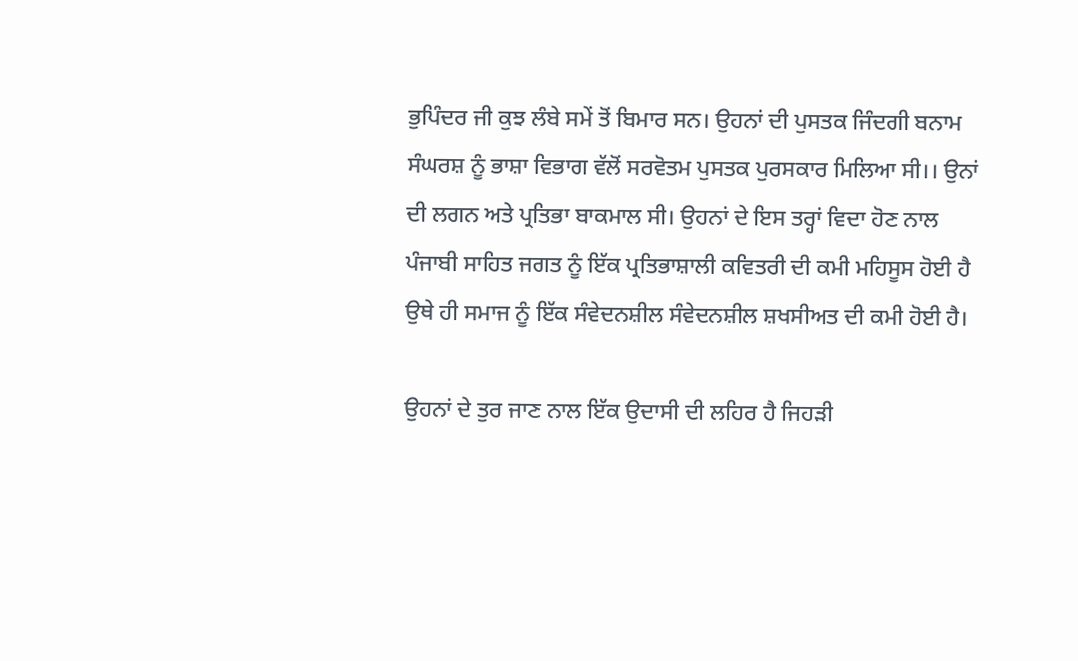ਭੁਪਿੰਦਰ ਜੀ ਕੁਝ ਲੰਬੇ ਸਮੇਂ ਤੋਂ ਬਿਮਾਰ ਸਨ। ਉਹਨਾਂ ਦੀ ਪੁਸਤਕ ਜਿੰਦਗੀ ਬਨਾਮ ਸੰਘਰਸ਼ ਨੂੰ ਭਾਸ਼ਾ ਵਿਭਾਗ ਵੱਲੋਂ ਸਰਵੋਤਮ ਪੁਸਤਕ ਪੁਰਸਕਾਰ ਮਿਲਿਆ ਸੀ।। ਉਨਾਂ ਦੀ ਲਗਨ ਅਤੇ ਪ੍ਰਤਿਭਾ ਬਾਕਮਾਲ ਸੀ। ਉਹਨਾਂ ਦੇ ਇਸ ਤਰ੍ਹਾਂ ਵਿਦਾ ਹੋਣ ਨਾਲ ਪੰਜਾਬੀ ਸਾਹਿਤ ਜਗਤ ਨੂੰ ਇੱਕ ਪ੍ਰਤਿਭਾਸ਼ਾਲੀ ਕਵਿਤਰੀ ਦੀ ਕਮੀ ਮਹਿਸੂਸ ਹੋਈ ਹੈ ਉਥੇ ਹੀ ਸਮਾਜ ਨੂੰ ਇੱਕ ਸੰਵੇਦਨਸ਼ੀਲ ਸੰਵੇਦਨਸ਼ੀਲ ਸ਼ਖਸੀਅਤ ਦੀ ਕਮੀ ਹੋਈ ਹੈ।

ਉਹਨਾਂ ਦੇ ਤੁਰ ਜਾਣ ਨਾਲ ਇੱਕ ਉਦਾਸੀ ਦੀ ਲਹਿਰ ਹੈ ਜਿਹੜੀ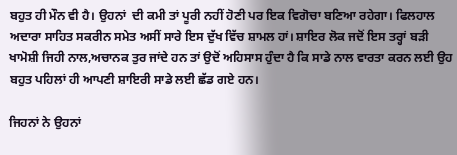ਬਹੁਤ ਹੀ ਮੌਨ ਵੀ ਹੈ। ਉਹਨਾਂ  ਦੀ ਕਮੀ ਤਾਂ ਪੂਰੀ ਨਹੀਂ ਹੋਣੀ ਪਰ ਇਕ ਵਿਗੋਚਾ ਬਣਿਆ ਰਹੇਗਾ। ਫਿਲਹਾਲ ਅਦਾਰਾ ਸਾਹਿਤ ਸਕਰੀਨ ਸਮੇਤ ਅਸੀਂ ਸਾਰੇ ਇਸ ਦੁੱਖ ਵਿੱਚ ਸ਼ਾਮਲ ਹਾਂ। ਸ਼ਾਇਰ ਲੋਕ ਜਦੋਂ ਇਸ ਤਰ੍ਹਾਂ ਬੜੀ ਖਾਮੋਸ਼ੀ ਜਿਹੀ ਨਾਲ,ਅਚਾਨਕ ਤੁਰ ਜਾਂਦੇ ਹਨ ਤਾਂ ਉਦੋਂ ਅਹਿਸਾਸ ਹੁੰਦਾ ਹੈ ਕਿ ਸਾਡੇ ਨਾਲ ਵਾਰਤਾ ਕਰਨ ਲਈ ਉਹ ਬਹੁਤ ਪਹਿਲਾਂ ਹੀ ਆਪਣੀ ਸ਼ਾਇਰੀ ਸਾਡੇ ਲਈ ਛੱਡ ਗਏ ਹਨ।

ਜਿਹਨਾਂ ਨੇ ਉਹਨਾਂ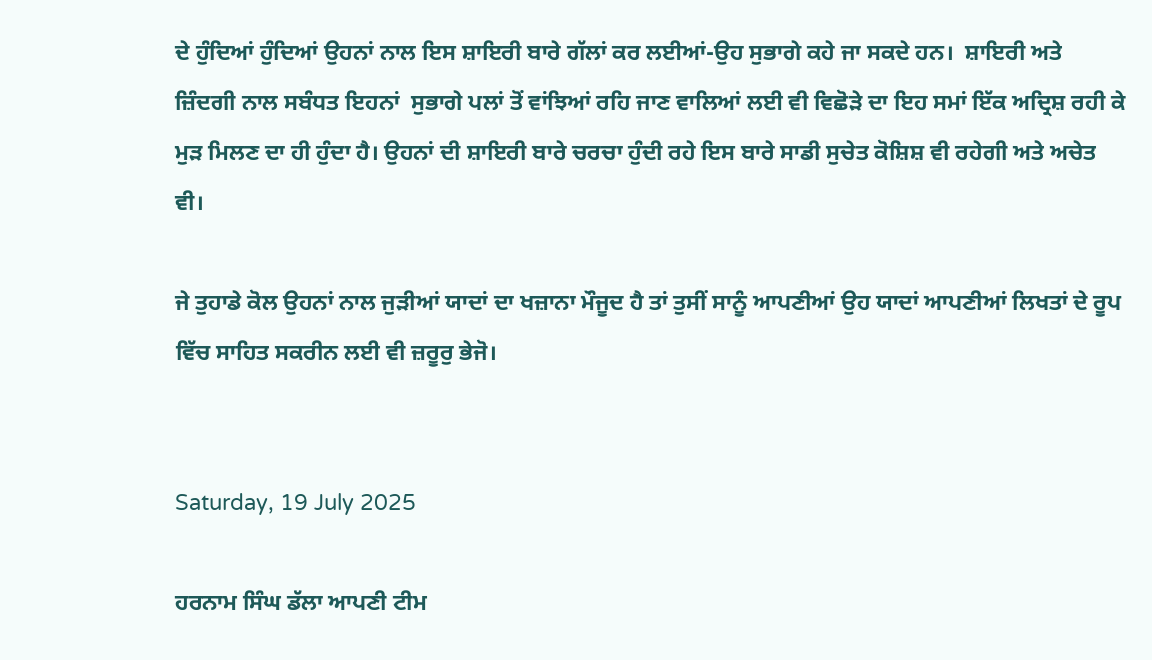ਦੇ ਹੁੰਦਿਆਂ ਹੁੰਦਿਆਂ ਉਹਨਾਂ ਨਾਲ ਇਸ ਸ਼ਾਇਰੀ ਬਾਰੇ ਗੱਲਾਂ ਕਰ ਲਈਆਂ-ਉਹ ਸੁਭਾਗੇ ਕਹੇ ਜਾ ਸਕਦੇ ਹਨ।  ਸ਼ਾਇਰੀ ਅਤੇ ਜ਼ਿੰਦਗੀ ਨਾਲ ਸਬੰਧਤ ਇਹਨਾਂ  ਸੁਭਾਗੇ ਪਲਾਂ ਤੋਂ ਵਾਂਝਿਆਂ ਰਹਿ ਜਾਣ ਵਾਲਿਆਂ ਲਈ ਵੀ ਵਿਛੋੜੇ ਦਾ ਇਹ ਸਮਾਂ ਇੱਕ ਅਦ੍ਰਿਸ਼ ਰਹੀ ਕੇ ਮੁੜ ਮਿਲਣ ਦਾ ਹੀ ਹੁੰਦਾ ਹੈ। ਉਹਨਾਂ ਦੀ ਸ਼ਾਇਰੀ ਬਾਰੇ ਚਰਚਾ ਹੁੰਦੀ ਰਹੇ ਇਸ ਬਾਰੇ ਸਾਡੀ ਸੁਚੇਤ ਕੋਸ਼ਿਸ਼ ਵੀ ਰਹੇਗੀ ਅਤੇ ਅਚੇਤ ਵੀ।

ਜੇ ਤੁਹਾਡੇ ਕੋਲ ਉਹਨਾਂ ਨਾਲ ਜੁੜੀਆਂ ਯਾਦਾਂ ਦਾ ਖਜ਼ਾਨਾ ਮੌਜੂਦ ਹੈ ਤਾਂ ਤੁਸੀਂ ਸਾਨੂੰ ਆਪਣੀਆਂ ਉਹ ਯਾਦਾਂ ਆਪਣੀਆਂ ਲਿਖਤਾਂ ਦੇ ਰੂਪ ਵਿੱਚ ਸਾਹਿਤ ਸਕਰੀਨ ਲਈ ਵੀ ਜ਼ਰੂਰੁ ਭੇਜੋ।


Saturday, 19 July 2025

ਹਰਨਾਮ ਸਿੰਘ ਡੱਲਾ ਆਪਣੀ ਟੀਮ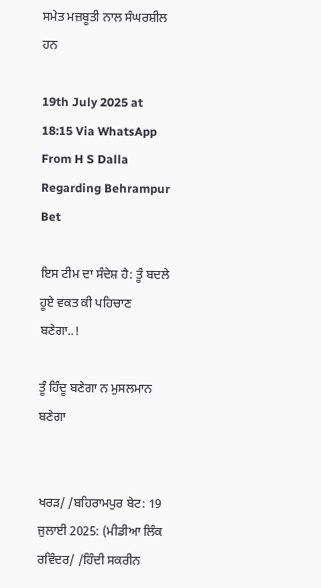ਸਮੇਤ ਮਜ਼ਬੂਤੀ ਨਾਲ ਸੰਘਰਸ਼ੀਲ ਹਨ

19th July 2025 at 18:15 Via WhatsApp From H S Dalla Regarding Behrampur Bet

ਇਸ ਟੀਮ ਦਾ ਸੰਦੇਸ਼ ਹੈ: ਤੂੰ ਬਦਲੇ ਹੂਏ ਵਕਤ ਕੀ ਪਹਿਚਾਣ ਬਣੇਗਾ..!

ਤੂੰ ਹਿੰਦੂ ਬਣੇਗਾ ਨ ਮੁਸਲਮਾਨ ਬਣੇਗਾ


ਖਰੜ/ /ਬਹਿਰਾਮਪੁਰ ਬੇਟ: 19 ਜੁਲਾਈ 2025: (ਮੀਡੀਆ ਲਿੰਕ ਰਵਿੰਦਰ/ /ਹਿੰਦੀ ਸਕਰੀਨ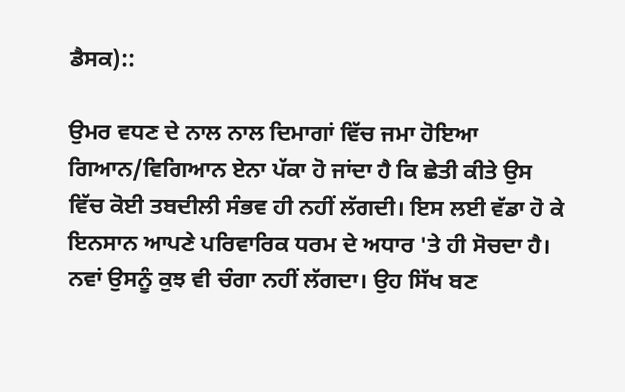ਡੈਸਕ)::

ਉਮਰ ਵਧਣ ਦੇ ਨਾਲ ਨਾਲ ਦਿਮਾਗਾਂ ਵਿੱਚ ਜਮਾ ਹੋਇਆ ਗਿਆਨ/ਵਿਗਿਆਨ ਏਨਾ ਪੱਕਾ ਹੋ ਜਾਂਦਾ ਹੈ ਕਿ ਛੇਤੀ ਕੀਤੇ ਉਸ ਵਿੱਚ ਕੋਈ ਤਬਦੀਲੀ ਸੰਭਵ ਹੀ ਨਹੀਂ ਲੱਗਦੀ। ਇਸ ਲਈ ਵੱਡਾ ਹੋ ਕੇ ਇਨਸਾਨ ਆਪਣੇ ਪਰਿਵਾਰਿਕ ਧਰਮ ਦੇ ਅਧਾਰ 'ਤੇ ਹੀ ਸੋਚਦਾ ਹੈ। ਨਵਾਂ ਉਸਨੂੰ ਕੁਝ ਵੀ ਚੰਗਾ ਨਹੀਂ ਲੱਗਦਾ। ਉਹ ਸਿੱਖ ਬਣ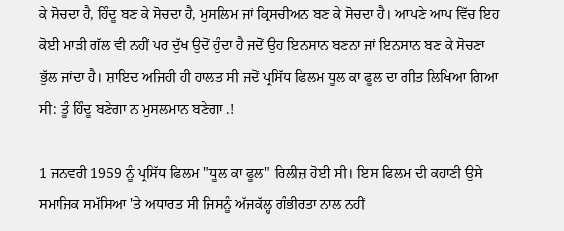ਕੇ ਸੋਚਦਾ ਹੈ, ਹਿੰਦੂ ਬਣ ਕੇ ਸੋਚਦਾ ਹੈ, ਮੁਸਲਿਮ ਜਾਂ ਕ੍ਰਿਸਚੀਅਨ ਬਣ ਕੇ ਸੋਚਦਾ ਹੈ। ਆਪਣੇ ਆਪ ਵਿੱਚ ਇਹ ਕੋਈ ਮਾੜੀ ਗੱਲ ਵੀ ਨਹੀਂ ਪਰ ਦੁੱਖ ਉਦੋਂ ਹੁੰਦਾ ਹੈ ਜਦੋਂ ਉਹ ਇਨਸਾਨ ਬਣਨਾ ਜਾਂ ਇਨਸਾਨ ਬਣ ਕੇ ਸੋਚਣਾ ਭੁੱਲ ਜਾਂਦਾ ਹੈ। ਸ਼ਾਇਦ ਅਜਿਹੀ ਹੀ ਹਾਲਤ ਸੀ ਜਦੋਂ ਪ੍ਰਸਿੱਧ ਫਿਲਮ ਧੂਲ ਕਾ ਫੂਲ ਦਾ ਗੀਤ ਲਿਖਿਆ ਗਿਆ ਸੀ: ਤੂੰ ਹਿੰਦੂ ਬਣੇਗਾ ਨ ਮੁਸਲਮਾਨ ਬਣੇਗਾ .!

1 ਜਨਵਰੀ 1959 ਨੂੰ ਪ੍ਰਸਿੱਧ ਫਿਲਮ "ਧੂਲ ਕਾ ਫੂਲ" ਰਿਲੀਜ਼ ਹੋਈ ਸੀ। ਇਸ ਫਿਲਮ ਦੀ ਕਹਾਣੀ ਉਸੇ ਸਮਾਜਿਕ ਸਮੱਸਿਆ 'ਤੇ ਅਧਾਰਤ ਸੀ ਜਿਸਨੂੰ ਅੱਜਕੱਲ੍ਹ ਗੰਭੀਰਤਾ ਨਾਲ ਨਹੀਂ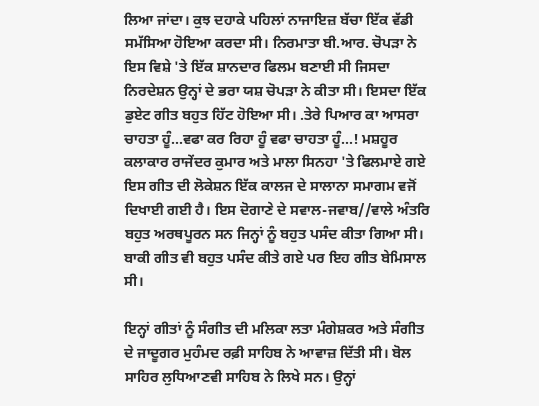ਲਿਆ ਜਾਂਦਾ। ਕੁਝ ਦਹਾਕੇ ਪਹਿਲਾਂ ਨਾਜਾਇਜ਼ ਬੱਚਾ ਇੱਕ ਵੱਡੀ ਸਮੱਸਿਆ ਹੋਇਆ ਕਰਦਾ ਸੀ। ਨਿਰਮਾਤਾ ਬੀ.ਆਰ. ਚੋਪੜਾ ਨੇ ਇਸ ਵਿਸ਼ੇ 'ਤੇ ਇੱਕ ਸ਼ਾਨਦਾਰ ਫਿਲਮ ਬਣਾਈ ਸੀ ਜਿਸਦਾ ਨਿਰਦੇਸ਼ਨ ਉਨ੍ਹਾਂ ਦੇ ਭਰਾ ਯਸ਼ ਚੋਪੜਾ ਨੇ ਕੀਤਾ ਸੀ। ਇਸਦਾ ਇੱਕ ਡੁਏਟ ਗੀਤ ਬਹੁਤ ਹਿੱਟ ਹੋਇਆ ਸੀ। .ਤੇਰੇ ਪਿਆਰ ਕਾ ਆਸਰਾ ਚਾਹਤਾ ਹੂੰ...ਵਫਾ ਕਰ ਰਿਹਾ ਹੂੰ ਵਫਾ ਚਾਹਤਾ ਹੂੰ...! ਮਸ਼ਹੂਰ ਕਲਾਕਾਰ ਰਾਜੇਂਦਰ ਕੁਮਾਰ ਅਤੇ ਮਾਲਾ ਸਿਨਹਾ 'ਤੇ ਫਿਲਮਾਏ ਗਏ ਇਸ ਗੀਤ ਦੀ ਲੋਕੇਸ਼ਨ ਇੱਕ ਕਾਲਜ ਦੇ ਸਾਲਾਨਾ ਸਮਾਗਮ ਵਜੋਂ ਦਿਖਾਈ ਗਈ ਹੈ। ਇਸ ਦੋਗਾਣੇ ਦੇ ਸਵਾਲ-ਜਵਾਬ//ਵਾਲੇ ਅੰਤਰਿ ਬਹੁਤ ਅਰਥਪੂਰਨ ਸਨ ਜਿਨ੍ਹਾਂ ਨੂੰ ਬਹੁਤ ਪਸੰਦ ਕੀਤਾ ਗਿਆ ਸੀ। ਬਾਕੀ ਗੀਤ ਵੀ ਬਹੁਤ ਪਸੰਦ ਕੀਤੇ ਗਏ ਪਰ ਇਹ ਗੀਤ ਬੇਮਿਸਾਲ ਸੀ।

ਇਨ੍ਹਾਂ ਗੀਤਾਂ ਨੂੰ ਸੰਗੀਤ ਦੀ ਮਲਿਕਾ ਲਤਾ ਮੰਗੇਸ਼ਕਰ ਅਤੇ ਸੰਗੀਤ ਦੇ ਜਾਦੂਗਰ ਮੁਹੰਮਦ ਰਫ਼ੀ ਸਾਹਿਬ ਨੇ ਆਵਾਜ਼ ਦਿੱਤੀ ਸੀ। ਬੋਲ ਸਾਹਿਰ ਲੁਧਿਆਣਵੀ ਸਾਹਿਬ ਨੇ ਲਿਖੇ ਸਨ। ਉਨ੍ਹਾਂ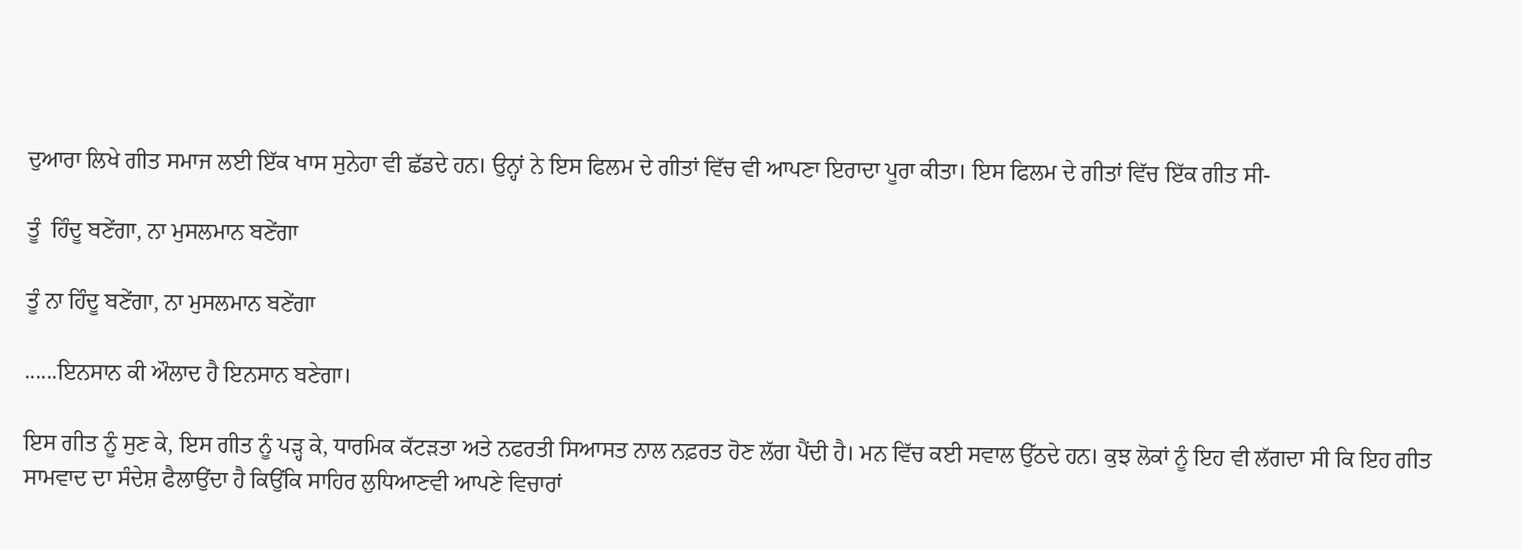ਦੁਆਰਾ ਲਿਖੇ ਗੀਤ ਸਮਾਜ ਲਈ ਇੱਕ ਖਾਸ ਸੁਨੇਹਾ ਵੀ ਛੱਡਦੇ ਹਨ। ਉਨ੍ਹਾਂ ਨੇ ਇਸ ਫਿਲਮ ਦੇ ਗੀਤਾਂ ਵਿੱਚ ਵੀ ਆਪਣਾ ਇਰਾਦਾ ਪੂਰਾ ਕੀਤਾ। ਇਸ ਫਿਲਮ ਦੇ ਗੀਤਾਂ ਵਿੱਚ ਇੱਕ ਗੀਤ ਸੀ-

ਤੂੰ  ਹਿੰਦੂ ਬਣੇਂਗਾ, ਨਾ ਮੁਸਲਮਾਨ ਬਣੇਂਗਾ

ਤੂੰ ਨਾ ਹਿੰਦੂ ਬਣੇਂਗਾ, ਨਾ ਮੁਸਲਮਾਨ ਬਣੇਂਗਾ

......ਇਨਸਾਨ ਕੀ ਔਲਾਦ ਹੈ ਇਨਸਾਨ ਬਣੇਗਾ।

ਇਸ ਗੀਤ ਨੂੰ ਸੁਣ ਕੇ, ਇਸ ਗੀਤ ਨੂੰ ਪੜ੍ਹ ਕੇ, ਧਾਰਮਿਕ ਕੱਟੜਤਾ ਅਤੇ ਨਫਰਤੀ ਸਿਆਸਤ ਨਾਲ ਨਫ਼ਰਤ ਹੋਣ ਲੱਗ ਪੈਂਦੀ ਹੈ। ਮਨ ਵਿੱਚ ਕਈ ਸਵਾਲ ਉੱਠਦੇ ਹਨ। ਕੁਝ ਲੋਕਾਂ ਨੂੰ ਇਹ ਵੀ ਲੱਗਦਾ ਸੀ ਕਿ ਇਹ ਗੀਤ ਸਾਮਵਾਦ ਦਾ ਸੰਦੇਸ਼ ਫੈਲਾਉਂਦਾ ਹੈ ਕਿਉਂਕਿ ਸਾਹਿਰ ਲੁਧਿਆਣਵੀ ਆਪਣੇ ਵਿਚਾਰਾਂ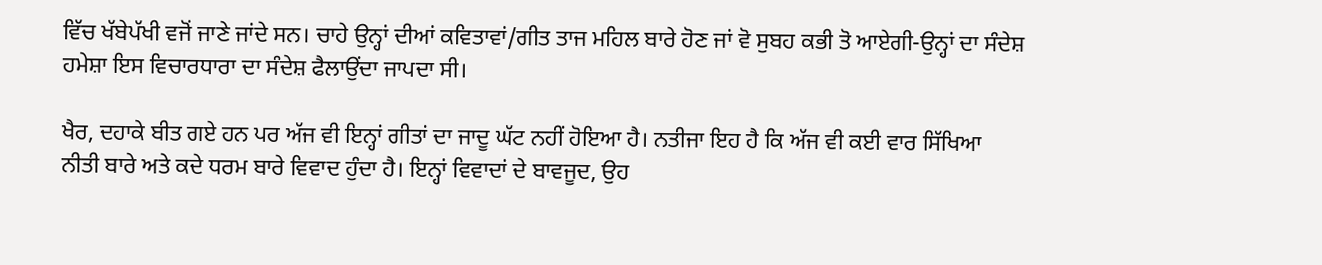ਵਿੱਚ ਖੱਬੇਪੱਖੀ ਵਜੋਂ ਜਾਣੇ ਜਾਂਦੇ ਸਨ। ਚਾਹੇ ਉਨ੍ਹਾਂ ਦੀਆਂ ਕਵਿਤਾਵਾਂ/ਗੀਤ ਤਾਜ ਮਹਿਲ ਬਾਰੇ ਹੋਣ ਜਾਂ ਵੋ ਸੁਬਹ ਕਭੀ ਤੋ ਆਏਗੀ-ਉਨ੍ਹਾਂ ਦਾ ਸੰਦੇਸ਼ ਹਮੇਸ਼ਾ ਇਸ ਵਿਚਾਰਧਾਰਾ ਦਾ ਸੰਦੇਸ਼ ਫੈਲਾਉਂਦਾ ਜਾਪਦਾ ਸੀ।

ਖੈਰ, ਦਹਾਕੇ ਬੀਤ ਗਏ ਹਨ ਪਰ ਅੱਜ ਵੀ ਇਨ੍ਹਾਂ ਗੀਤਾਂ ਦਾ ਜਾਦੂ ਘੱਟ ਨਹੀਂ ਹੋਇਆ ਹੈ। ਨਤੀਜਾ ਇਹ ਹੈ ਕਿ ਅੱਜ ਵੀ ਕਈ ਵਾਰ ਸਿੱਖਿਆ ਨੀਤੀ ਬਾਰੇ ਅਤੇ ਕਦੇ ਧਰਮ ਬਾਰੇ ਵਿਵਾਦ ਹੁੰਦਾ ਹੈ। ਇਨ੍ਹਾਂ ਵਿਵਾਦਾਂ ਦੇ ਬਾਵਜੂਦ, ਉਹ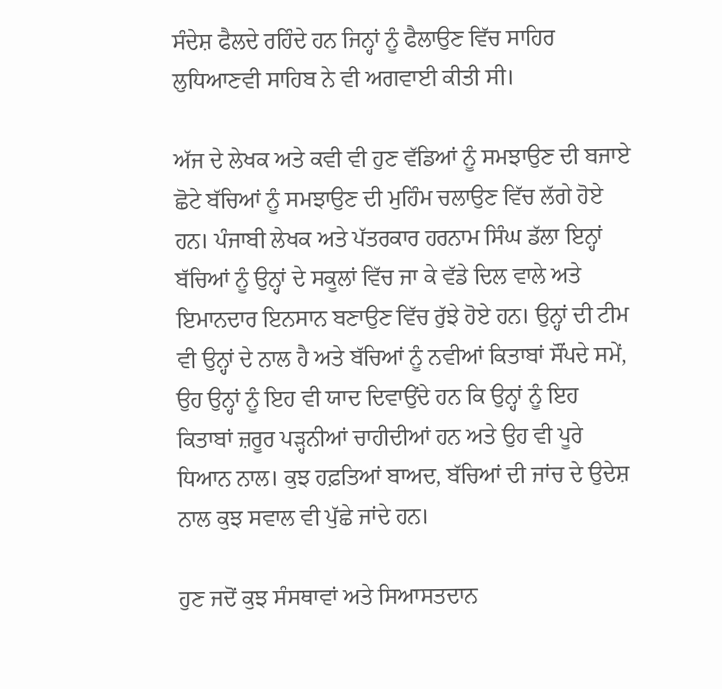ਸੰਦੇਸ਼ ਫੈਲਦੇ ਰਹਿੰਦੇ ਹਨ ਜਿਨ੍ਹਾਂ ਨੂੰ ਫੈਲਾਉਣ ਵਿੱਚ ਸਾਹਿਰ ਲੁਧਿਆਣਵੀ ਸਾਹਿਬ ਨੇ ਵੀ ਅਗਵਾਈ ਕੀਤੀ ਸੀ।

ਅੱਜ ਦੇ ਲੇਖਕ ਅਤੇ ਕਵੀ ਵੀ ਹੁਣ ਵੱਡਿਆਂ ਨੂੰ ਸਮਝਾਉਣ ਦੀ ਬਜਾਏ ਛੋਟੇ ਬੱਚਿਆਂ ਨੂੰ ਸਮਝਾਉਣ ਦੀ ਮੁਹਿੰਮ ਚਲਾਉਣ ਵਿੱਚ ਲੱਗੇ ਹੋਏ ਹਨ। ਪੰਜਾਬੀ ਲੇਖਕ ਅਤੇ ਪੱਤਰਕਾਰ ਹਰਨਾਮ ਸਿੰਘ ਡੱਲਾ ਇਨ੍ਹਾਂ ਬੱਚਿਆਂ ਨੂੰ ਉਨ੍ਹਾਂ ਦੇ ਸਕੂਲਾਂ ਵਿੱਚ ਜਾ ਕੇ ਵੱਡੇ ਦਿਲ ਵਾਲੇ ਅਤੇ ਇਮਾਨਦਾਰ ਇਨਸਾਨ ਬਣਾਉਣ ਵਿੱਚ ਰੁੱਝੇ ਹੋਏ ਹਨ। ਉਨ੍ਹਾਂ ਦੀ ਟੀਮ ਵੀ ਉਨ੍ਹਾਂ ਦੇ ਨਾਲ ਹੈ ਅਤੇ ਬੱਚਿਆਂ ਨੂੰ ਨਵੀਆਂ ਕਿਤਾਬਾਂ ਸੌਂਪਦੇ ਸਮੇਂ, ਉਹ ਉਨ੍ਹਾਂ ਨੂੰ ਇਹ ਵੀ ਯਾਦ ਦਿਵਾਉਂਦੇ ਹਨ ਕਿ ਉਨ੍ਹਾਂ ਨੂੰ ਇਹ ਕਿਤਾਬਾਂ ਜ਼ਰੂਰ ਪੜ੍ਹਨੀਆਂ ਚਾਹੀਦੀਆਂ ਹਨ ਅਤੇ ਉਹ ਵੀ ਪੂਰੇ ਧਿਆਨ ਨਾਲ। ਕੁਝ ਹਫ਼ਤਿਆਂ ਬਾਅਦ, ਬੱਚਿਆਂ ਦੀ ਜਾਂਚ ਦੇ ਉਦੇਸ਼ ਨਾਲ ਕੁਝ ਸਵਾਲ ਵੀ ਪੁੱਛੇ ਜਾਂਦੇ ਹਨ।

ਹੁਣ ਜਦੋਂ ਕੁਝ ਸੰਸਥਾਵਾਂ ਅਤੇ ਸਿਆਸਤਦਾਨ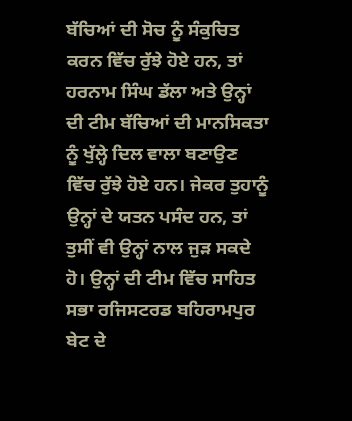ਬੱਚਿਆਂ ਦੀ ਸੋਚ ਨੂੰ ਸੰਕੁਚਿਤ ਕਰਨ ਵਿੱਚ ਰੁੱਝੇ ਹੋਏ ਹਨ, ਤਾਂ ਹਰਨਾਮ ਸਿੰਘ ਡੱਲਾ ਅਤੇ ਉਨ੍ਹਾਂ ਦੀ ਟੀਮ ਬੱਚਿਆਂ ਦੀ ਮਾਨਸਿਕਤਾ ਨੂੰ ਖੁੱਲ੍ਹੇ ਦਿਲ ਵਾਲਾ ਬਣਾਉਣ ਵਿੱਚ ਰੁੱਝੇ ਹੋਏ ਹਨ। ਜੇਕਰ ਤੁਹਾਨੂੰ ਉਨ੍ਹਾਂ ਦੇ ਯਤਨ ਪਸੰਦ ਹਨ, ਤਾਂ ਤੁਸੀਂ ਵੀ ਉਨ੍ਹਾਂ ਨਾਲ ਜੁੜ ਸਕਦੇ ਹੋ। ਉਨ੍ਹਾਂ ਦੀ ਟੀਮ ਵਿੱਚ ਸਾਹਿਤ ਸਭਾ ਰਜਿਸਟਰਡ ਬਹਿਰਾਮਪੁਰ ਬੇਟ ਦੇ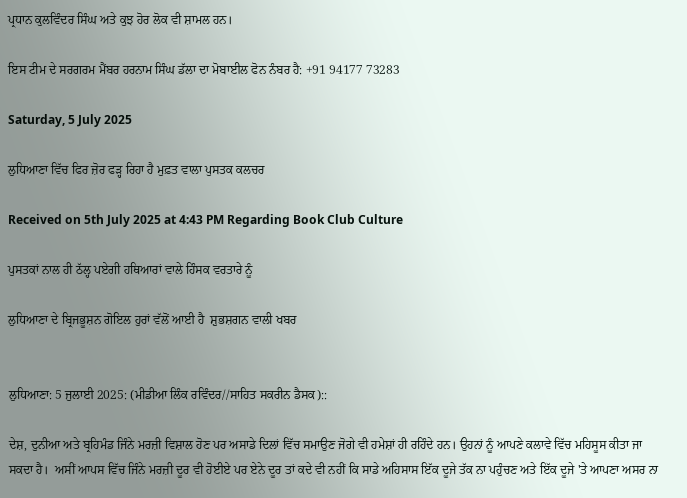ਪ੍ਰਧਾਨ ਕੁਲਵਿੰਦਰ ਸਿੰਘ ਅਤੇ ਕੁਝ ਹੋਰ ਲੋਕ ਵੀ ਸ਼ਾਮਲ ਹਨ।

ਇਸ ਟੀਮ ਦੇ ਸਰਗਰਮ ਮੈਂਬਰ ਹਰਨਾਮ ਸਿੰਘ ਡੱਲਾ ਦਾ ਮੋਬਾਈਲ ਫੋਨ ਨੰਬਰ ਹੈ: +91 94177 73283

Saturday, 5 July 2025

ਲੁਧਿਆਣਾ ਵਿੱਚ ਫਿਰ ਜ਼ੋਰ ਫੜ੍ਹ ਰਿਹਾ ਹੈ ਮੁਫ਼ਤ ਵਾਲਾ ਪੁਸਤਕ ਕਲਚਰ

Received on 5th July 2025 at 4:43 PM Regarding Book Club Culture

ਪੁਸਤਕਾਂ ਨਾਲ ਹੀ ਠੱਲ੍ਹ ਪਏਗੀ ਹਥਿਆਰਾਂ ਵਾਲੇ ਹਿੰਸਕ ਵਰਤਾਰੇ ਨੂੰ

ਲੁਧਿਆਣਾ ਦੇ ਬ੍ਰਿਜਭੂਸ਼ਨ ਗੋਇਲ ਹੁਰਾਂ ਵੱਲੋਂ ਆਈ ਹੈ  ਸ਼ੁਭਸ਼ਗਨ ਵਾਲੀ ਖਬਰ


ਲੁਧਿਆਣਾ: 5 ਜੁਲਾਈ 2025: (ਮੀਡੀਆ ਲਿੰਕ ਰਵਿੰਦਰ//ਸਾਹਿਤ ਸਕਰੀਨ ਡੈਸਕ)::

ਦੇਸ਼, ਦੁਨੀਆ ਅਤੇ ਬ੍ਰਹਿਮੰਡ ਜਿੰਨੇ ਮਰਜ਼ੀ ਵਿਸ਼ਾਲ ਹੋਣ ਪਰ ਅਸਾਡੇ ਦਿਲਾਂ ਵਿੱਚ ਸਮਾਉਣ ਜੋਗੇ ਵੀ ਹਮੇਸ਼ਾਂ ਹੀ ਰਹਿੰਦੇ ਹਨ। ਉਹਨਾਂ ਨੂੰ ਆਪਣੇ ਕਲਾਵੇ ਵਿੱਚ ਮਹਿਸੂਸ ਕੀਤਾ ਜਾ ਸਕਦਾ ਹੈ।  ਅਸੀਂ ਆਪਸ ਵਿੱਚ ਜਿੰਨੇ ਮਰਜ਼ੀ ਦੂਰ ਵੀ ਹੋਈਏ ਪਰ ਏਨੇ ਦੂਰ ਤਾਂ ਕਦੇ ਵੀ ਨਹੀਂ ਕਿ ਸਾਡੇ ਅਹਿਸਾਸ ਇੱਕ ਦੂਜੇ ਤੱਕ ਨਾ ਪਹੁੰਚਣ ਅਤੇ ਇੱਕ ਦੂਜੇ 'ਤੇ ਆਪਣਾ ਅਸਰ ਨਾ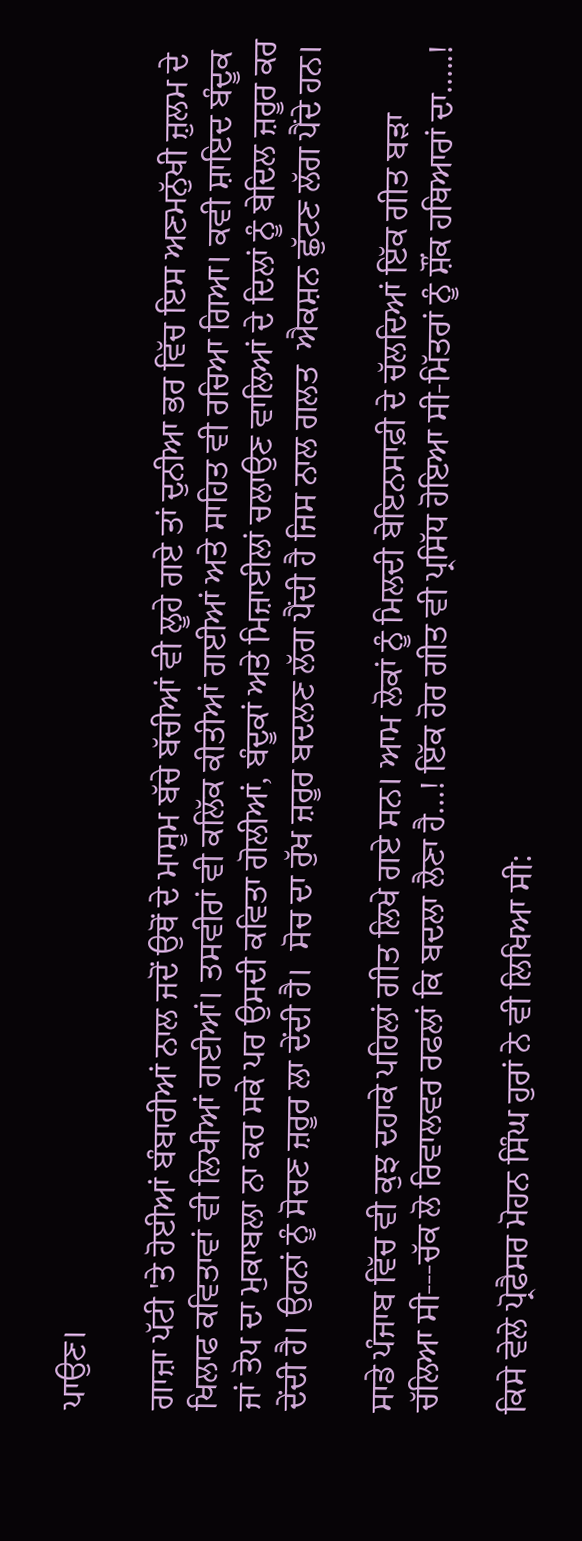ਪਾਉਣ।

ਗਾਜ਼ਾ ਪੱਟੀ 'ਤੇ ਹੋਈਆਂ ਬੰਬਾਰੀਆਂ ਨਾਲ ਜਦੋਂ ਉਥੋਂ ਦੇ ਮਾਸੂਮ ਬੱਚੇ ਬੱਚੀਆਂ ਵੀ ਲੂਹੇ ਗਏ ਤਾਂ ਦੁਨੀਆ ਭਰ ਵਿੱਚ ਇਸ ਅਣਮਨੁੱਖੀ ਜ਼ੁਲਮ ਦੇ ਖਿਲਾਫ ਕਵਿਤਾਵਾਂ ਵੀ ਲਿਖੀਆਂ ਗਈਆਂ। ਤਸਵੀਰਾਂ ਵੀ ਕਲਿੱਕ ਕੀਤੀਆਂ ਗਈਆਂ ਅਤੇ ਸਾਹਿਤ ਵੀ ਰਚਿਆ ਗਿਆ। ਕਵੀ ਸ਼ਾਇਦ ਬੰਦੂਕ ਜਾਂ ਤੋਪ ਦਾ ਮੁਕਾਬਲਾ ਨਾ ਕਰ ਸਕੇ ਪਰ ਉਸਦੀ ਕਵਿਤਾ ਗੋਲੀਆਂ, ਬੰਦੂਕਾਂ ਅਤੇ ਮਿਜ਼ਾਈਲਾਂ ਚਲਾਉਣ ਵਾਲਿਆਂ ਦੇ ਦਿਲਾਂ ਨੂੰ ਬੇਦਿਲ ਜ਼ਰੂਰ ਕਰ ਦੇਂਦੀ ਹੈ। ਉਹਨਾਂ ਨੂੰ ਸੋਚਣ ਜ਼ਰੂਰ ਲਾ ਦੇਂਦੀ ਹੈ।  ਸੋਚ ਦਾ ਰੁੱਖ ਜ਼ਰੂਰ ਬਦਲਣ ਲੱਗ ਪੈਂਦੀ ਹੈ ਜਿਸ ਨਾਲ ਗਲਤ  ਐਕਸ਼ਨ ਛੁੱਟਣ ਲੱਗ ਪੈਂਦੇ ਹਨ।

ਸਾਡੇ ਪੰਜਾਬ ਵਿੱਚ ਵੀ ਕੁਝ ਦਹਾਕੇ ਪਹਿਲਾਂ ਗੀਤ ਲਿਖੇ ਗਏ ਸਨ। ਆਮ ਲੋਕਾਂ ਨੂੰ ਮਿਲਦੀ ਬੇਇਨਸਾਫ਼ੀ ਦੇ ਚੱਲਦਿਆਂ ਇੱਕ ਗੀਤ ਬੜਾ ਚੱਲਿਆ ਸੀ---ਚੱਕ ਲੋ ਰਿਵਾਲਵਰ ਰਫਲਾਂ ਕਿ ਬਦਲਾ ਲੈਣਾ ਹੈ...! ਇੱਕ ਹੋਰ ਗੀਤ ਵੀ ਪ੍ਰਸਿੱਧ ਹੋਇਆ ਸੀ-ਮਿੱਤਰਾਂ ਨੂੰ ਸ਼ੌਂਕ ਹਥਿਆਰਾਂ ਦਾ.....!

ਕਿਸੇ ਵੇਲੇ ਪ੍ਰੋਫੈਸਰ ਮੋਹਨ ਸਿੰਘ ਹੁਰਾਂ ਨੇ ਵੀ ਲਿਖਿਆ ਸੀ: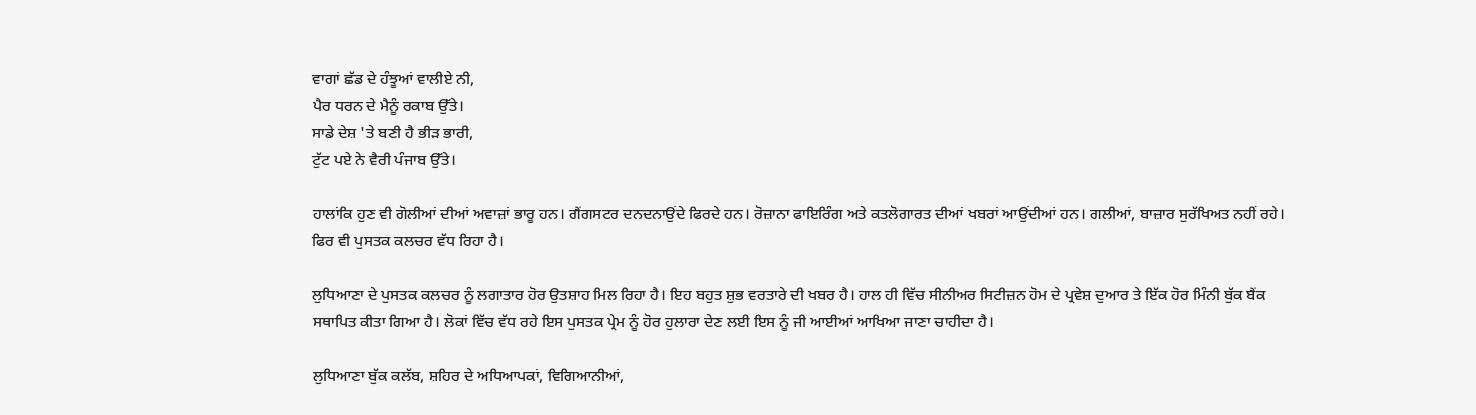ਵਾਗਾਂ ਛੱਡ ਦੇ ਹੰਝੂਆਂ ਵਾਲੀਏ ਨੀ,
ਪੈਰ ਧਰਨ ਦੇ ਮੈਨੂੰ ਰਕਾਬ ਉੱਤੇ।
ਸਾਡੇ ਦੇਸ਼ 'ਤੇ ਬਣੀ ਹੈ ਭੀੜ ਭਾਰੀ,
ਟੁੱਟ ਪਏ ਨੇ ਵੈਰੀ ਪੰਜਾਬ ਉੱਤੇ।

ਹਾਲਾਂਕਿ ਹੁਣ ਵੀ ਗੋਲੀਆਂ ਦੀਆਂ ਅਵਾਜ਼ਾਂ ਭਾਰੂ ਹਨ। ਗੈਂਗਸਟਰ ਦਨਦਨਾਉਂਦੇ ਫਿਰਦੇ ਹਨ। ਰੋਜ਼ਾਨਾ ਫਾਇਰਿੰਗ ਅਤੇ ਕਤਲੋਗਾਰਤ ਦੀਆਂ ਖਬਰਾਂ ਆਉਂਦੀਆਂ ਹਨ। ਗਲੀਆਂ, ਬਾਜ਼ਾਰ ਸੁਰੱਖਿਅਤ ਨਹੀਂ ਰਹੇ। ਫਿਰ ਵੀ ਪੁਸਤਕ ਕਲਚਰ ਵੱਧ ਰਿਹਾ ਹੈ।

ਲੁਧਿਆਣਾ ਦੇ ਪੁਸਤਕ ਕਲਚਰ ਨੂੰ ਲਗਾਤਾਰ ਹੋਰ ਉਤਸ਼ਾਹ ਮਿਲ ਰਿਹਾ ਹੈ। ਇਹ ਬਹੁਤ ਸ਼ੁਭ ਵਰਤਾਰੇ ਦੀ ਖਬਰ ਹੈ। ਹਾਲ ਹੀ ਵਿੱਚ ਸੀਨੀਅਰ ਸਿਟੀਜ਼ਨ ਹੋਮ ਦੇ ਪ੍ਰਵੇਸ਼ ਦੁਆਰ ਤੇ ਇੱਕ ਹੋਰ ਮਿੰਨੀ ਬੁੱਕ ਬੈਂਕ ਸਥਾਪਿਤ ਕੀਤਾ ਗਿਆ ਹੈ। ਲੋਕਾਂ ਵਿੱਚ ਵੱਧ ਰਹੇ ਇਸ ਪੁਸਤਕ ਪ੍ਰੇਮ ਨੂੰ ਹੋਰ ਹੁਲਾਰਾ ਦੇਣ ਲਈ ਇਸ ਨੂੰ ਜੀ ਆਈਆਂ ਆਖਿਆ ਜਾਣਾ ਚਾਹੀਦਾ ਹੈ।

ਲੁਧਿਆਣਾ ਬੁੱਕ ਕਲੱਬ, ਸ਼ਹਿਰ ਦੇ ਅਧਿਆਪਕਾਂ, ਵਿਗਿਆਨੀਆਂ,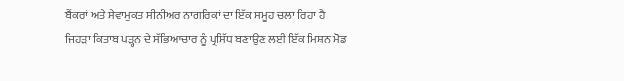ਬੈਂਕਰਾਂ ਅਤੇ ਸੇਵਾਮੁਕਤ ਸੀਨੀਅਰ ਨਾਗਰਿਕਾਂ ਦਾ ਇੱਕ ਸਮੂਹ ਚਲਾ ਰਿਹਾ ਹੈ ਜਿਹੜਾ ਕਿਤਾਬ ਪੜ੍ਹਨ ਦੇ ਸੱਭਿਆਚਾਰ ਨੂੰ ਪ੍ਰਸਿੱਧ ਬਣਾਉਣ ਲਈ ਇੱਕ ਮਿਸ਼ਨ ਮੋਡ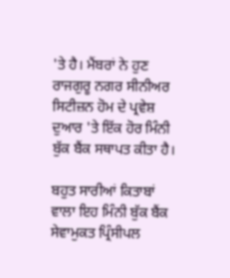'ਤੇ ਹੈ। ਮੈਂਬਰਾਂ ਨੇ ਹੁਣ ਰਾਜਗੁਰੂ ਨਗਰ ਸੀਨੀਅਰ ਸਿਟੀਜ਼ਨ ਹੋਮ ਦੇ ਪ੍ਰਵੇਸ਼ ਦੁਆਰ 'ਤੇ ਇੱਕ ਹੋਰ ਮਿੰਨੀ ਬੁੱਕ ਬੈਂਕ ਸਥਾਪਤ ਕੀਤਾ ਹੈ।

ਬਹੁਤ ਸਾਰੀਆਂ ਕਿਤਾਬਾਂ ਵਾਲਾ ਇਹ ਮਿੰਨੀ ਬੁੱਕ ਬੈਂਕ ਸੇਵਾਮੁਕਤ ਪ੍ਰਿੰਸੀਪਲ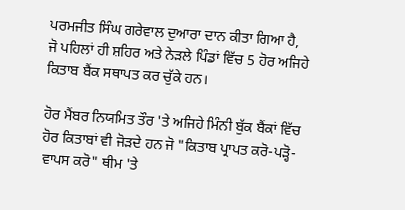ਪਰਮਜੀਤ ਸਿੰਘ ਗਰੇਵਾਲ ਦੁਆਰਾ ਦਾਨ ਕੀਤਾ ਗਿਆ ਹੈ, ਜੋ ਪਹਿਲਾਂ ਹੀ ਸ਼ਹਿਰ ਅਤੇ ਨੇੜਲੇ ਪਿੰਡਾਂ ਵਿੱਚ 5 ਹੋਰ ਅਜਿਹੇ ਕਿਤਾਬ ਬੈਂਕ ਸਥਾਪਤ ਕਰ ਚੁੱਕੇ ਹਨ।

ਹੋਰ ਮੈਂਬਰ ਨਿਯਮਿਤ ਤੌਰ 'ਤੇ ਅਜਿਹੇ ਮਿੰਨੀ ਬੁੱਕ ਬੈਂਕਾਂ ਵਿੱਚ ਹੋਰ ਕਿਤਾਬਾਂ ਵੀ ਜੋੜਦੇ ਹਨ ਜੋ "ਕਿਤਾਬ ਪ੍ਰਾਪਤ ਕਰੋ-ਪੜ੍ਹੋ-ਵਾਪਸ ਕਰੋ" ਥੀਮ 'ਤੇ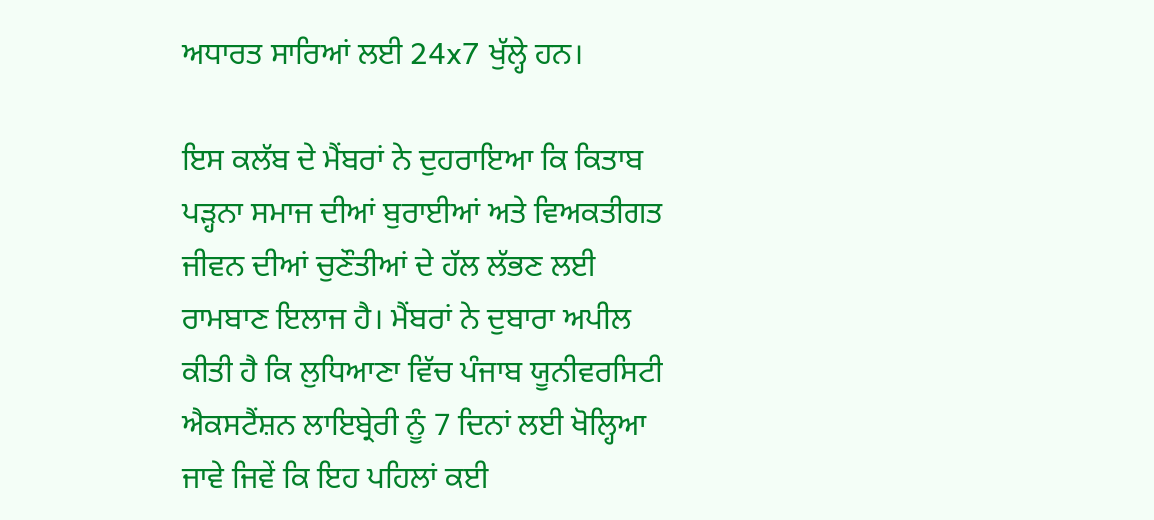ਅਧਾਰਤ ਸਾਰਿਆਂ ਲਈ 24x7 ਖੁੱਲ੍ਹੇ ਹਨ।

ਇਸ ਕਲੱਬ ਦੇ ਮੈਂਬਰਾਂ ਨੇ ਦੁਹਰਾਇਆ ਕਿ ਕਿਤਾਬ ਪੜ੍ਹਨਾ ਸਮਾਜ ਦੀਆਂ ਬੁਰਾਈਆਂ ਅਤੇ ਵਿਅਕਤੀਗਤ ਜੀਵਨ ਦੀਆਂ ਚੁਣੌਤੀਆਂ ਦੇ ਹੱਲ ਲੱਭਣ ਲਈ ਰਾਮਬਾਣ ਇਲਾਜ ਹੈ। ਮੈਂਬਰਾਂ ਨੇ ਦੁਬਾਰਾ ਅਪੀਲ ਕੀਤੀ ਹੈ ਕਿ ਲੁਧਿਆਣਾ ਵਿੱਚ ਪੰਜਾਬ ਯੂਨੀਵਰਸਿਟੀ ਐਕਸਟੈਂਸ਼ਨ ਲਾਇਬ੍ਰੇਰੀ ਨੂੰ 7 ਦਿਨਾਂ ਲਈ ਖੋਲ੍ਹਿਆ ਜਾਵੇ ਜਿਵੇਂ ਕਿ ਇਹ ਪਹਿਲਾਂ ਕਈ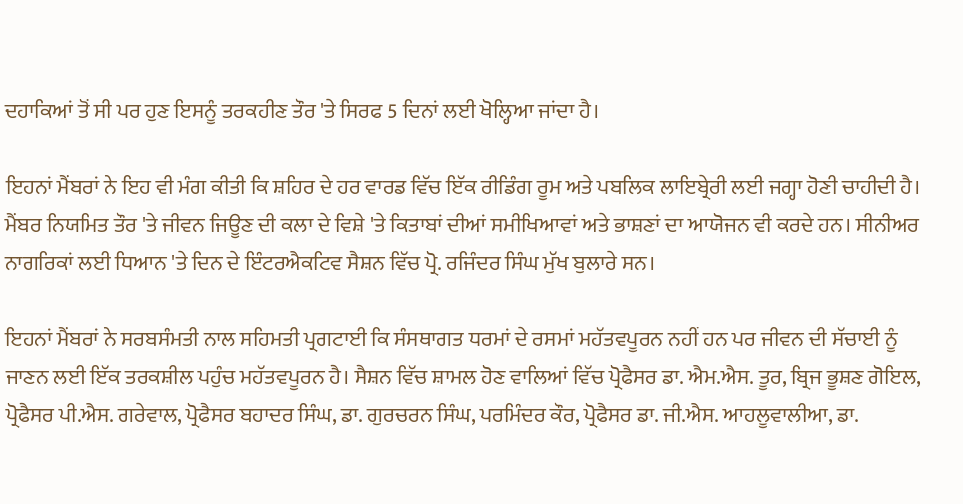ਦਹਾਕਿਆਂ ਤੋਂ ਸੀ ਪਰ ਹੁਣ ਇਸਨੂੰ ਤਰਕਹੀਣ ਤੌਰ 'ਤੇ ਸਿਰਫ 5 ਦਿਨਾਂ ਲਈ ਖੋਲ੍ਹਿਆ ਜਾਂਦਾ ਹੈ।

ਇਹਨਾਂ ਮੈਂਬਰਾਂ ਨੇ ਇਹ ਵੀ ਮੰਗ ਕੀਤੀ ਕਿ ਸ਼ਹਿਰ ਦੇ ਹਰ ਵਾਰਡ ਵਿੱਚ ਇੱਕ ਰੀਡਿੰਗ ਰੂਮ ਅਤੇ ਪਬਲਿਕ ਲਾਇਬ੍ਰੇਰੀ ਲਈ ਜਗ੍ਹਾ ਹੋਣੀ ਚਾਹੀਦੀ ਹੈ। ਮੈਂਬਰ ਨਿਯਮਿਤ ਤੌਰ 'ਤੇ ਜੀਵਨ ਜਿਊਣ ਦੀ ਕਲਾ ਦੇ ਵਿਸ਼ੇ 'ਤੇ ਕਿਤਾਬਾਂ ਦੀਆਂ ਸਮੀਖਿਆਵਾਂ ਅਤੇ ਭਾਸ਼ਣਾਂ ਦਾ ਆਯੋਜਨ ਵੀ ਕਰਦੇ ਹਨ। ਸੀਨੀਅਰ ਨਾਗਰਿਕਾਂ ਲਈ ਧਿਆਨ 'ਤੇ ਦਿਨ ਦੇ ਇੰਟਰਐਕਟਿਵ ਸੈਸ਼ਨ ਵਿੱਚ ਪ੍ਰੋ. ਰਜਿੰਦਰ ਸਿੰਘ ਮੁੱਖ ਬੁਲਾਰੇ ਸਨ।

ਇਹਨਾਂ ਮੈਂਬਰਾਂ ਨੇ ਸਰਬਸੰਮਤੀ ਨਾਲ ਸਹਿਮਤੀ ਪ੍ਰਗਟਾਈ ਕਿ ਸੰਸਥਾਗਤ ਧਰਮਾਂ ਦੇ ਰਸਮਾਂ ਮਹੱਤਵਪੂਰਨ ਨਹੀਂ ਹਨ ਪਰ ਜੀਵਨ ਦੀ ਸੱਚਾਈ ਨੂੰ ਜਾਣਨ ਲਈ ਇੱਕ ਤਰਕਸ਼ੀਲ ਪਹੁੰਚ ਮਹੱਤਵਪੂਰਨ ਹੈ। ਸੈਸ਼ਨ ਵਿੱਚ ਸ਼ਾਮਲ ਹੋਣ ਵਾਲਿਆਂ ਵਿੱਚ ਪ੍ਰੋਫੈਸਰ ਡਾ. ਐਮ.ਐਸ. ਤੂਰ, ਬ੍ਰਿਜ ਭੂਸ਼ਣ ਗੋਇਲ, ਪ੍ਰੋਫੈਸਰ ਪੀ.ਐਸ. ਗਰੇਵਾਲ, ਪ੍ਰੋਫੈਸਰ ਬਹਾਦਰ ਸਿੰਘ, ਡਾ. ਗੁਰਚਰਨ ਸਿੰਘ, ਪਰਮਿੰਦਰ ਕੌਰ, ਪ੍ਰੋਫੈਸਰ ਡਾ. ਜੀ.ਐਸ. ਆਹਲੂਵਾਲੀਆ, ਡਾ.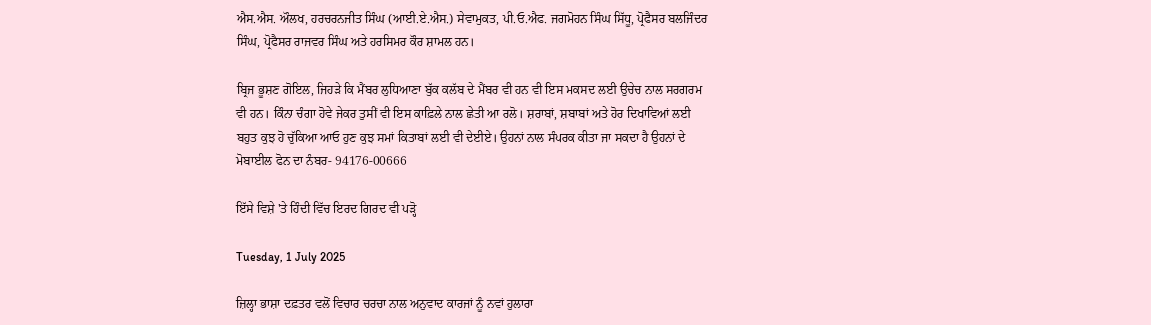ਐਸ.ਐਸ. ਔਲਖ, ਹਰਚਰਨਜੀਤ ਸਿੰਘ (ਆਈ.ਏ.ਐਸ.) ਸੇਵਾਮੁਕਤ, ਪੀ.ਓ.ਐਫ. ਜਗਮੋਹਨ ਸਿੰਘ ਸਿੱਧੂ, ਪ੍ਰੋਫੈਸਰ ਬਲਜਿੰਦਰ ਸਿੰਘ, ਪ੍ਰੋਫੈਸਰ ਰਾਜਵਰ ਸਿੰਘ ਅਤੇ ਹਰਸਿਮਰ ਕੌਰ ਸ਼ਾਮਲ ਹਨ।

ਬ੍ਰਿਜ ਭੂਸ਼ਣ ਗੋਇਲ, ਜਿਹੜੇ ਕਿ ਮੈਂਬਰ ਲੁਧਿਆਣਾ ਬੁੱਕ ਕਲੱਬ ਦੇ ਮੈਂਬਰ ਵੀ ਹਨ ਵੀ ਇਸ ਮਕਸਦ ਲਈ ਉਚੇਚ ਨਾਲ ਸਰਗਰਮ ਵੀ ਹਨ। ਕਿੰਨਾ ਚੰਗਾ ਹੋਵੇ ਜੇਕਰ ਤੁਸੀਂ ਵੀ ਇਸ ਕਾਫ਼ਿਲੇ ਨਾਲ ਛੇਤੀ ਆ ਰਲੋ। ਸ਼ਰਾਬਾਂ, ਸ਼ਬਾਬਾਂ ਅਤੇ ਹੋਰ ਦਿਖਾਵਿਆਂ ਲਈ ਬਹੁਤ ਕੁਝ ਹੋ ਚੁੱਕਿਆ ਆਓ ਹੁਣ ਕੁਝ ਸਮਾਂ ਕਿਤਾਬਾਂ ਲਈ ਵੀ ਦੇਈਏ। ਉਹਨਾਂ ਨਾਲ ਸੰਪਰਕ ਕੀਤਾ ਜਾ ਸਕਦਾ ਹੈ ਉਹਨਾਂ ਦੇ ਮੋਬਾਈਲ ਫੋਨ ਦਾ ਨੰਬਰ- 94176-00666

ਇੱਸੇ ਵਿਸ਼ੇ 'ਤੇ ਹਿੰਦੀ ਵਿੱਚ ਇਰਦ ਗਿਰਦ ਵੀ ਪੜ੍ਹੋ

Tuesday, 1 July 2025

ਜ਼ਿਲ੍ਹਾ ਭਾਸ਼ਾ ਦਫ਼ਤਰ ਵਲੋਂ ਵਿਚਾਰ ਚਰਚਾ ਨਾਲ ਅਨੁਵਾਦ ਕਾਰਜਾਂ ਨੂੰ ਨਵਾਂ ਹੁਲਾਰਾ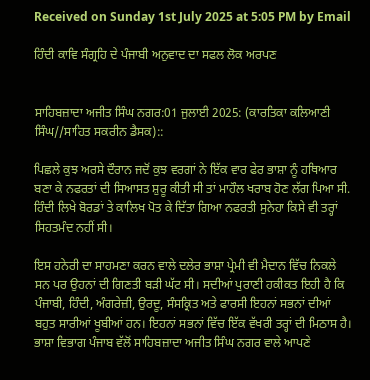Received on Sunday 1st July 2025 at 5:05 PM by Email

ਹਿੰਦੀ ਕਾਵਿ ਸੰਗ੍ਰਹਿ ਦੇ ਪੰਜਾਬੀ ਅਨੁਵਾਦ ਦਾ ਸਫਲ ਲੋਕ ਅਰਪਣ


ਸਾਹਿਬਜ਼ਾਦਾ ਅਜੀਤ ਸਿੰਘ ਨਗਰ:01 ਜੁਲਾਈ 2025: (ਕਾਰਤਿਕਾ ਕਲਿਆਣੀ ਸਿੰਘ//ਸਾਹਿਤ ਸਕਰੀਨ ਡੈਸਕ)::

ਪਿਛਲੇ ਕੁਝ ਅਰਸੇ ਦੌਰਾਨ ਜਦੋਂ ਕੁਝ ਵਰਗਾਂ ਨੇ ਇੱਕ ਵਾਰ ਫੇਰ ਭਾਸ਼ਾ ਨੂੰ ਹਥਿਆਰ ਬਣਾ ਕੇ ਨਫਰਤਾਂ ਦੀ ਸਿਆਸਤ ਸ਼ੁਰੂ ਕੀਤੀ ਸੀ ਤਾਂ ਮਾਹੌਲ ਖਰਾਬ ਹੋਣ ਲੱਗ ਪਿਆ ਸੀ. ਹਿੰਦੀ ਲਿਖੇ ਬੋਰਡਾਂ ਤੇ ਕਾਲਿਖ ਪੋਤ ਕੇ ਦਿੱਤਾ ਗਿਆ ਨਫਰਤੀ ਸੁਨੇਹਾ ਕਿਸੇ ਵੀ ਤਰ੍ਹਾਂ ਸਿਹਤਮੰਦ ਨਹੀਂ ਸੀ।

ਇਸ ਹਨੇਰੀ ਦਾ ਸਾਹਮਣਾ ਕਰਨ ਵਾਲੇ ਦਲੇਰ ਭਾਸ਼ਾ ਪ੍ਰੇਮੀ ਵੀ ਮੈਦਾਨ ਵਿੱਚ ਨਿਕਲੇ ਸਨ ਪਰ ਉਹਨਾਂ ਦੀ ਗਿਣਤੀ ਬੜੀ ਘੱਟ ਸੀ। ਸਦੀਆਂ ਪੁਰਾਣੀ ਹਕੀਕਤ ਇਹੀ ਹੈ ਕਿ ਪੰਜਾਬੀ, ਹਿੰਦੀ, ਅੰਗਰੇਜ਼ੀ, ਉਰਦੂ, ਸੰਸਕ੍ਰਿਤ ਅਤੇ ਫਾਰਸੀ ਇਹਨਾਂ ਸਭਨਾਂ ਦੀਆਂ ਬਹੁਤ ਸਾਰੀਆਂ ਖੂਬੀਆਂ ਹਨ। ਇਹਨਾਂ ਸਭਨਾਂ ਵਿੱਚ ਇੱਕ ਵੱਖਰੀ ਤਰ੍ਹਾਂ ਦੀ ਮਿਠਾਸ ਹੈ। ਭਾਸ਼ਾ ਵਿਭਾਗ ਪੰਜਾਬ ਵੱਲੋਂ ਸਾਹਿਬਜ਼ਾਦਾ ਅਜੀਤ ਸਿੰਘ ਨਗਰ ਵਾਲੇ ਆਪਣੇ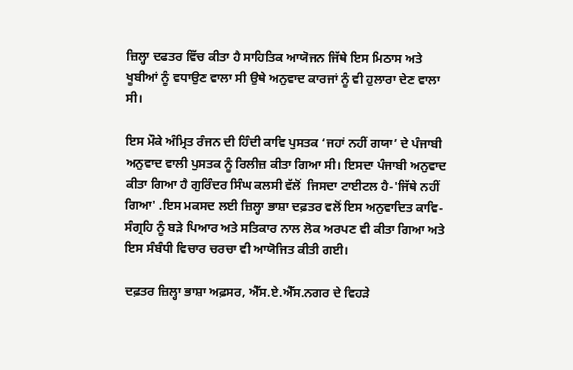ਜ਼ਿਲ੍ਹਾ ਦਫਤਰ ਵਿੱਚ ਕੀਤਾ ਹੈ ਸਾਹਿਤਿਕ ਆਯੋਜਨ ਜਿੱਥੇ ਇਸ ਮਿਠਾਸ ਅਤੇ ਖੂਬੀਆਂ ਨੂੰ ਵਧਾਉਣ ਵਾਲਾ ਸੀ ਉਥੇ ਅਨੁਵਾਦ ਕਾਰਜਾਂ ਨੂੰ ਵੀ ਹੁਲਾਰਾ ਦੇਣ ਵਾਲਾ ਸੀ।

ਇਸ ਮੌਕੇ ਅੰਮ੍ਰਿਤ ਰੰਜਨ ਦੀ ਹਿੰਦੀ ਕਾਵਿ ਪੁਸਤਕ ‘ਜਹਾਂ ਨਹੀਂ ਗਯਾ’ ਦੇ ਪੰਜਾਬੀ ਅਨੁਵਾਦ ਵਾਲੀ ਪੁਸਤਕ ਨੂੰ ਰਿਲੀਜ਼ ਕੀਤਾ ਗਿਆ ਸੀ। ਇਸਦਾ ਪੰਜਾਬੀ ਅਨੁਵਾਦ ਕੀਤਾ ਗਿਆ ਹੈ ਗੁਰਿੰਦਰ ਸਿੰਘ ਕਲਸੀ ਵੱਲੋਂ  ਜਿਸਦਾ ਟਾਈਟਲ ਹੈ-'ਜਿੱਥੇ ਨਹੀਂ ਗਿਆ' .ਇਸ ਮਕਸਦ ਲਈ ਜ਼ਿਲ੍ਹਾ ਭਾਸ਼ਾ ਦਫ਼ਤਰ ਵਲੋਂ ਇਸ ਅਨੁਵਾਦਿਤ ਕਾਵਿ-ਸੰਗ੍ਰਹਿ ਨੂੰ ਬੜੇ ਪਿਆਰ ਅਤੇ ਸਤਿਕਾਰ ਨਾਲ ਲੋਕ ਅਰਪਣ ਵੀ ਕੀਤਾ ਗਿਆ ਅਤੇ ਇਸ ਸੰਬੰਧੀ ਵਿਚਾਰ ਚਰਚਾ ਵੀ ਆਯੋਜਿਤ ਕੀਤੀ ਗਈ।

ਦਫ਼ਤਰ ਜ਼ਿਲ੍ਹਾ ਭਾਸ਼ਾ ਅਫ਼ਸਰ, ਐੱਸ.ਏ.ਐੱਸ.ਨਗਰ ਦੇ ਵਿਹੜੇ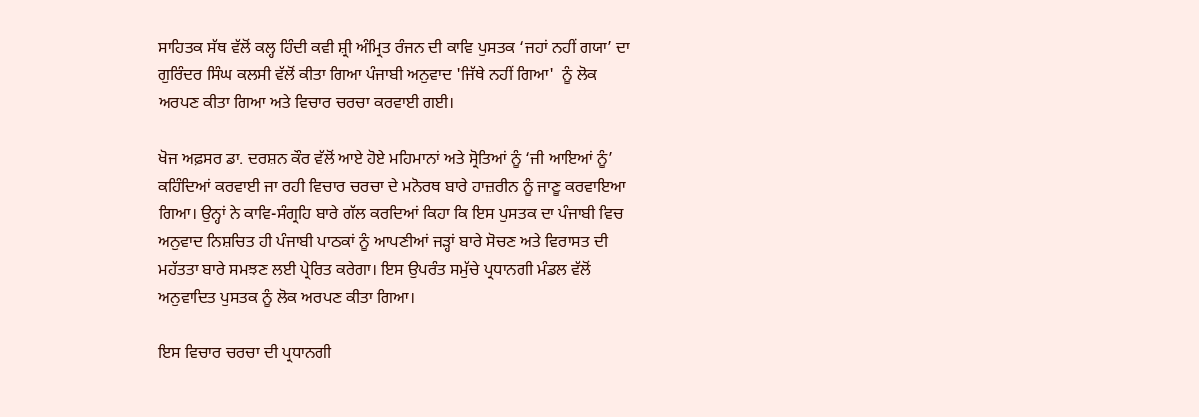ਸਾਹਿਤਕ ਸੱਥ ਵੱਲੋਂ ਕਲ੍ਹ ਹਿੰਦੀ ਕਵੀ ਸ਼੍ਰੀ ਅੰਮ੍ਰਿਤ ਰੰਜਨ ਦੀ ਕਾਵਿ ਪੁਸਤਕ ‘ਜਹਾਂ ਨਹੀਂ ਗਯਾ’ ਦਾ ਗੁਰਿੰਦਰ ਸਿੰਘ ਕਲਸੀ ਵੱਲੋਂ ਕੀਤਾ ਗਿਆ ਪੰਜਾਬੀ ਅਨੁਵਾਦ 'ਜਿੱਥੇ ਨਹੀਂ ਗਿਆ'  ਨੂੰ ਲੋਕ ਅਰਪਣ ਕੀਤਾ ਗਿਆ ਅਤੇ ਵਿਚਾਰ ਚਰਚਾ ਕਰਵਾਈ ਗਈ।

ਖੋਜ ਅਫ਼ਸਰ ਡਾ. ਦਰਸ਼ਨ ਕੌਰ ਵੱਲੋਂ ਆਏ ਹੋਏ ਮਹਿਮਾਨਾਂ ਅਤੇ ਸ੍ਰੋਤਿਆਂ ਨੂੰ ‘ਜੀ ਆਇਆਂ ਨੂੰ’ ਕਹਿੰਦਿਆਂ ਕਰਵਾਈ ਜਾ ਰਹੀ ਵਿਚਾਰ ਚਰਚਾ ਦੇ ਮਨੋਰਥ ਬਾਰੇ ਹਾਜ਼ਰੀਨ ਨੂੰ ਜਾਣੂ ਕਰਵਾਇਆ ਗਿਆ। ਉਨ੍ਹਾਂ ਨੇ ਕਾਵਿ-ਸੰਗ੍ਰਹਿ ਬਾਰੇ ਗੱਲ ਕਰਦਿਆਂ ਕਿਹਾ ਕਿ ਇਸ ਪੁਸਤਕ ਦਾ ਪੰਜਾਬੀ ਵਿਚ ਅਨੁਵਾਦ ਨਿਸ਼ਚਿਤ ਹੀ ਪੰਜਾਬੀ ਪਾਠਕਾਂ ਨੂੰ ਆਪਣੀਆਂ ਜੜ੍ਹਾਂ ਬਾਰੇ ਸੋਚਣ ਅਤੇ ਵਿਰਾਸਤ ਦੀ ਮਹੱਤਤਾ ਬਾਰੇ ਸਮਝਣ ਲਈ ਪ੍ਰੇਰਿਤ ਕਰੇਗਾ। ਇਸ ਉਪਰੰਤ ਸਮੁੱਚੇ ਪ੍ਰਧਾਨਗੀ ਮੰਡਲ ਵੱਲੋਂ ਅਨੁਵਾਦਿਤ ਪੁਸਤਕ ਨੂੰ ਲੋਕ ਅਰਪਣ ਕੀਤਾ ਗਿਆ।

ਇਸ ਵਿਚਾਰ ਚਰਚਾ ਦੀ ਪ੍ਰਧਾਨਗੀ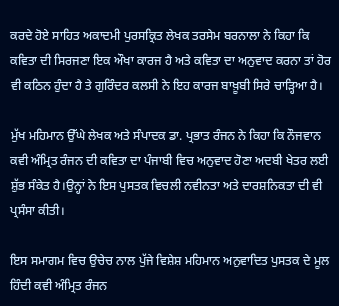ਕਰਦੇ ਹੋਏ ਸਾਹਿਤ ਅਕਾਦਮੀ ਪੁਰਸਕ੍ਰਿਤ ਲੇਖਕ ਤਰਸੇਮ ਬਰਨਾਲਾ ਨੇ ਕਿਹਾ ਕਿ ਕਵਿਤਾ ਦੀ ਸਿਰਜਣਾ ਇਕ ਔਖਾ ਕਾਰਜ ਹੈ ਅਤੇ ਕਵਿਤਾ ਦਾ ਅਨੁਵਾਦ ਕਰਨਾ ਤਾਂ ਹੋਰ ਵੀ ਕਠਿਨ ਹੁੰਦਾ ਹੈ ਤੇ ਗੁਰਿੰਦਰ ਕਲਸੀ ਨੇ ਇਹ ਕਾਰਜ ਬਾਖ਼ੂਬੀ ਸਿਰੇ ਚਾੜ੍ਹਿਆ ਹੈ।

ਮੁੱਖ ਮਹਿਮਾਨ ਉੱਘੇ ਲੇਖਕ ਅਤੇ ਸੰਪਾਦਕ ਡਾ. ਪ੍ਰਭਾਤ ਰੰਜਨ ਨੇ ਕਿਹਾ ਕਿ ਨੌਜਵਾਨ ਕਵੀ ਅੰਮ੍ਰਿਤ ਰੰਜਨ ਦੀ ਕਵਿਤਾ ਦਾ ਪੰਜਾਬੀ ਵਿਚ ਅਨੁਵਾਦ ਹੋਣਾ ਅਦਬੀ ਖੇਤਰ ਲਈ ਸ਼ੁੱਭ ਸੰਕੇਤ ਹੈ।ਉਨ੍ਹਾਂ ਨੇ ਇਸ ਪੁਸਤਕ ਵਿਚਲੀ ਨਵੀਨਤਾ ਅਤੇ ਦਾਰਸ਼ਨਿਕਤਾ ਦੀ ਵੀ ਪ੍ਰਸੰਸਾ ਕੀਤੀ।

ਇਸ ਸਮਾਗਮ ਵਿਚ ਉਚੇਚ ਨਾਲ ਪੁੱਜੇ ਵਿਸ਼ੇਸ਼ ਮਹਿਮਾਨ ਅਨੁਵਾਦਿਤ ਪੁਸਤਕ ਦੇ ਮੂਲ ਹਿੰਦੀ ਕਵੀ ਅੰਮ੍ਰਿਤ ਰੰਜਨ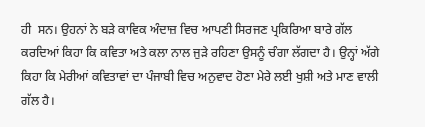ਹੀ  ਸਨ। ਉਹਨਾਂ ਨੇ ਬੜੇ ਕਾਵਿਕ ਅੰਦਾਜ਼ ਵਿਚ ਆਪਣੀ ਸਿਰਜਣ ਪ੍ਰਕਿਰਿਆ ਬਾਰੇ ਗੱਲ ਕਰਦਿਆਂ ਕਿਹਾ ਕਿ ਕਵਿਤਾ ਅਤੇ ਕਲਾ ਨਾਲ ਜੁੜੇ ਰਹਿਣਾ ਉਸਨੂੰ ਚੰਗਾ ਲੱਗਦਾ ਹੈ। ਉਨ੍ਹਾਂ ਅੱਗੇ ਕਿਹਾ ਕਿ ਮੇਰੀਆਂ ਕਵਿਤਾਵਾਂ ਦਾ ਪੰਜਾਬੀ ਵਿਚ ਅਨੁਵਾਦ ਹੋਣਾ ਮੇਰੇ ਲਈ ਖੁਸ਼ੀ ਅਤੇ ਮਾਣ ਵਾਲੀ ਗੱਲ ਹੈ।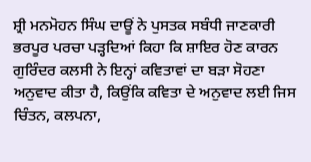ਸ਼੍ਰੀ ਮਨਮੋਹਨ ਸਿੰਘ ਦਾਊਂ ਨੇ ਪੁਸਤਕ ਸਬੰਧੀ ਜਾਣਕਾਰੀ ਭਰਪੂਰ ਪਰਚਾ ਪੜ੍ਹਦਿਆਂ ਕਿਹਾ ਕਿ ਸ਼ਾਇਰ ਹੋਣ ਕਾਰਨ ਗੁਰਿੰਦਰ ਕਲਸੀ ਨੇ ਇਨ੍ਹਾਂ ਕਵਿਤਾਵਾਂ ਦਾ ਬੜਾ ਸੋਹਣਾ ਅਨੁਵਾਦ ਕੀਤਾ ਹੈ, ਕਿਉਂਕਿ ਕਵਿਤਾ ਦੇ ਅਨੁਵਾਦ ਲਈ ਜਿਸ ਚਿੰਤਨ, ਕਲਪਨਾ,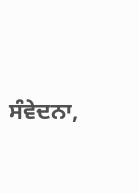ਸੰਵੇਦਨਾ,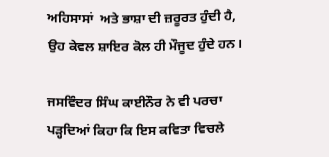ਅਹਿਸਾਸਾਂ  ਅਤੇ ਭਾਸ਼ਾ ਦੀ ਜ਼ਰੂਰਤ ਹੁੰਦੀ ਹੈ, ਉਹ ਕੇਵਲ ਸ਼ਾਇਰ ਕੋਲ ਹੀ ਮੌਜੂਦ ਹੁੰਦੇ ਹਨ।

ਜਸਵਿੰਦਰ ਸਿੰਘ ਕਾਈਨੌਰ ਨੇ ਵੀ ਪਰਚਾ ਪੜ੍ਹਦਿਆਂ ਕਿਹਾ ਕਿ ਇਸ ਕਵਿਤਾ ਵਿਚਲੇ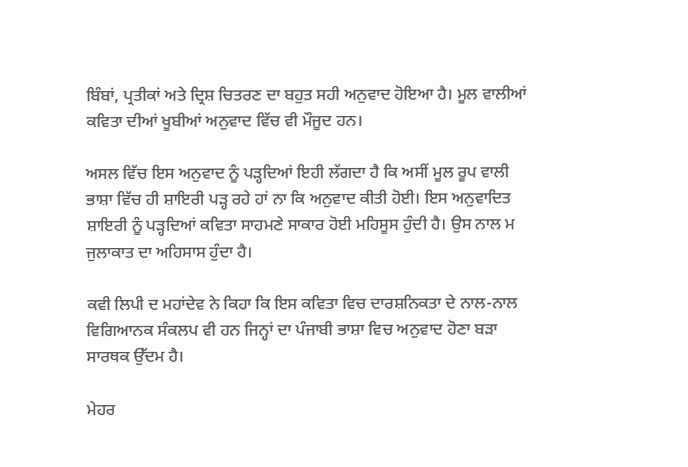ਬਿੰਬਾਂ, ਪ੍ਰਤੀਕਾਂ ਅਤੇ ਦ੍ਰਿਸ਼ ਚਿਤਰਣ ਦਾ ਬਹੁਤ ਸਹੀ ਅਨੁਵਾਦ ਹੋਇਆ ਹੈ। ਮੂਲ ਵਾਲੀਆਂ ਕਵਿਤਾ ਦੀਆਂ ਖੂਬੀਆਂ ਅਨੁਵਾਦ ਵਿੱਚ ਵੀ ਮੌਜੂਦ ਹਨ।

ਅਸਲ ਵਿੱਚ ਇਸ ਅਨੁਵਾਦ ਨੂੰ ਪੜ੍ਹਦਿਆਂ ਇਹੀ ਲੱਗਦਾ ਹੈ ਕਿ ਅਸੀਂ ਮੂਲ ਰੂਪ ਵਾਲੀ ਭਾਸ਼ਾ ਵਿੱਚ ਹੀ ਸ਼ਾਇਰੀ ਪੜ੍ਹ ਰਹੇ ਹਾਂ ਨਾ ਕਿ ਅਨੁਵਾਦ ਕੀਤੀ ਹੋਈ। ਇਸ ਅਨੁਵਾਦਿਤ ਸ਼ਾਇਰੀ ਨੂੰ ਪੜ੍ਹਦਿਆਂ ਕਵਿਤਾ ਸਾਹਮਣੇ ਸਾਕਾਰ ਹੋਈ ਮਹਿਸੂਸ ਹੁੰਦੀ ਹੈ। ਉਸ ਨਾਲ ਮ ਜੁਲਾਕਾਤ ਦਾ ਅਹਿਸਾਸ ਹੁੰਦਾ ਹੈ।

ਕਵੀ ਲਿਪੀ ਦ ਮਹਾਂਦੇਵ ਨੇ ਕਿਹਾ ਕਿ ਇਸ ਕਵਿਤਾ ਵਿਚ ਦਾਰਸ਼ਨਿਕਤਾ ਦੇ ਨਾਲ-ਨਾਲ ਵਿਗਿਆਨਕ ਸੰਕਲਪ ਵੀ ਹਨ ਜਿਨ੍ਹਾਂ ਦਾ ਪੰਜਾਬੀ ਭਾਸ਼ਾ ਵਿਚ ਅਨੁਵਾਦ ਹੋਣਾ ਬੜਾ ਸਾਰਥਕ ਉੱਦਮ ਹੈ।

ਮੇਹਰ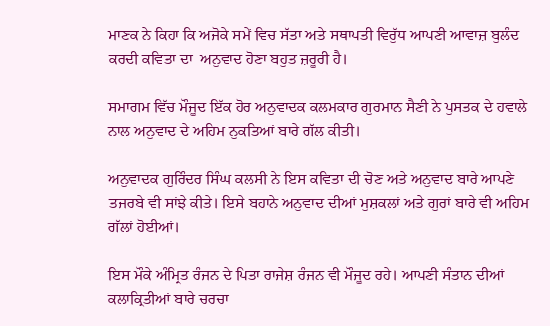ਮਾਣਕ ਨੇ ਕਿਹਾ ਕਿ ਅਜੋਕੇ ਸਮੇਂ ਵਿਚ ਸੱਤਾ ਅਤੇ ਸਥਾਪਤੀ ਵਿਰੁੱਧ ਆਪਣੀ ਆਵਾਜ਼ ਬੁਲੰਦ ਕਰਦੀ ਕਵਿਤਾ ਦਾ  ਅਨੁਵਾਦ ਹੋਣਾ ਬਹੁਤ ਜ਼ਰੂਰੀ ਹੈ।

ਸਮਾਗਮ ਵਿੱਚ ਮੌਜੂਦ ਇੱਕ ਹੋਰ ਅਨੁਵਾਦਕ ਕਲਮਕਾਰ ਗੁਰਮਾਨ ਸੈਣੀ ਨੇ ਪੁਸਤਕ ਦੇ ਹਵਾਲੇ ਨਾਲ ਅਨੁਵਾਦ ਦੇ ਅਹਿਮ ਨੁਕਤਿਆਂ ਬਾਰੇ ਗੱਲ ਕੀਤੀ।

ਅਨੁਵਾਦਕ ਗੁਰਿੰਦਰ ਸਿੰਘ ਕਲਸੀ ਨੇ ਇਸ ਕਵਿਤਾ ਦੀ ਚੋਣ ਅਤੇ ਅਨੁਵਾਦ ਬਾਰੇ ਆਪਣੇ ਤਜਰਬੇ ਵੀ ਸਾਂਝੇ ਕੀਤੇ। ਇਸੇ ਬਹਾਨੇ ਅਨੁਵਾਦ ਦੀਆਂ ਮੁਸ਼ਕਲਾਂ ਅਤੇ ਗੁਰਾਂ ਬਾਰੇ ਵੀ ਅਹਿਮ ਗੱਲਾਂ ਹੋਈਆਂ।

ਇਸ ਮੌਕੇ ਅੰਮ੍ਰਿਤ ਰੰਜਨ ਦੇ ਪਿਤਾ ਰਾਜੇਸ਼ ਰੰਜਨ ਵੀ ਮੌਜੂਦ ਰਹੇ। ਆਪਣੀ ਸੰਤਾਨ ਦੀਆਂ ਕਲਾਕ੍ਰਿਤੀਆਂ ਬਾਰੇ ਚਰਚਾ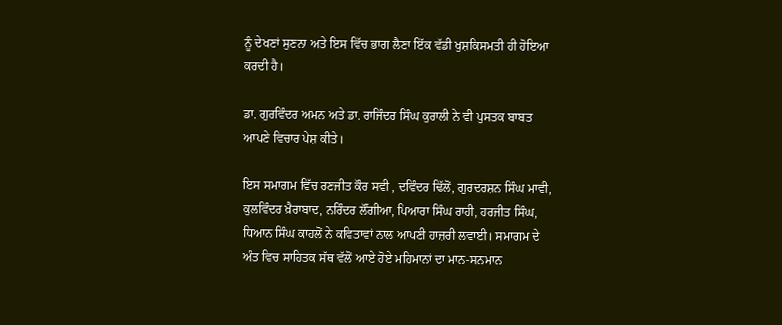ਨੂੰ ਦੇਖਣਾਂ ਸੁਣਨਾ ਅਤੇ ਇਸ ਵਿੱਚ ਭਾਗ ਲੈਣਾ ਇੱਕ ਵੱਡੀ ਖੁਸ਼ਕਿਸਮਤੀ ਹੀ ਹੋਇਆ ਕਰਦੀ ਹੈ।

ਡਾ. ਗੁਰਵਿੰਦਰ ਅਮਨ ਅਤੇ ਡਾ. ਰਾਜਿੰਦਰ ਸਿੰਘ ਕੁਰਾਲੀ ਨੇ ਵੀ ਪੁਸਤਕ ਬਾਬਤ ਆਪਣੇ ਵਿਚਾਰ ਪੇਸ਼ ਕੀਤੇ।

ਇਸ ਸਮਾਗਮ ਵਿੱਚ ਰਣਜੀਤ ਕੌਰ ਸਵੀ , ਦਵਿੰਦਰ ਢਿੱਲੋਂ, ਗੁਰਦਰਸ਼ਨ ਸਿੰਘ ਮਾਵੀ, ਕੁਲਵਿੰਦਰ ਖ਼ੈਰਾਬਾਦ, ਨਰਿੰਦਰ ਲੌਂਗੀਆ, ਪਿਆਰਾ ਸਿੰਘ ਰਾਹੀ, ਹਰਜੀਤ ਸਿੰਘ, ਧਿਆਨ ਸਿੰਘ ਕਾਹਲੋਂ ਨੇ ਕਵਿਤਾਵਾਂ ਨਾਲ ਆਪਣੀ ਹਾਜ਼ਰੀ ਲਵਾਈ। ਸਮਾਗਮ ਦੇ ਅੰਤ ਵਿਚ ਸਾਹਿਤਕ ਸੱਥ ਵੱਲੋਂ ਆਏ ਹੋਏ ਮਹਿਮਾਨਾਂ ਦਾ ਮਾਨ-ਸਨਮਾਨ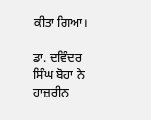ਕੀਤਾ ਗਿਆ।

ਡਾ. ਦਵਿੰਦਰ ਸਿੰਘ ਬੋਹਾ ਨੇ ਹਾਜ਼ਰੀਨ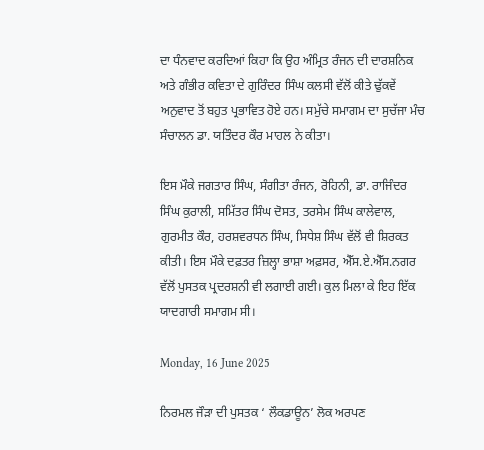ਦਾ ਧੰਨਵਾਦ ਕਰਦਿਆਂ ਕਿਹਾ ਕਿ ਉਹ ਅੰਮ੍ਰਿਤ ਰੰਜਨ ਦੀ ਦਾਰਸ਼ਨਿਕ ਅਤੇ ਗੰਭੀਰ ਕਵਿਤਾ ਦੇ ਗੁਰਿੰਦਰ ਸਿੰਘ ਕਲਸੀ ਵੱਲੋਂ ਕੀਤੇ ਢੁੱਕਵੇਂ ਅਨੁਵਾਦ ਤੋਂ ਬਹੁਤ ਪ੍ਰਭਾਵਿਤ ਹੋਏ ਹਨ। ਸਮੁੱਚੇ ਸਮਾਗਮ ਦਾ ਸੁਚੱਜਾ ਮੰਚ ਸੰਚਾਲਨ ਡਾ. ਯਤਿੰਦਰ ਕੌਰ ਮਾਹਲ ਨੇ ਕੀਤਾ।

ਇਸ ਮੌਕੇ ਜਗਤਾਰ ਸਿੰਘ, ਸੰਗੀਤਾ ਰੰਜਨ, ਰੋਹਿਨੀ, ਡਾ. ਰਾਜਿੰਦਰ ਸਿੰਘ ਕੁਰਾਲੀ, ਸਮਿੱਤਰ ਸਿੰਘ ਦੋਸਤ, ਤਰਸੇਮ ਸਿੰਘ ਕਾਲੇਵਾਲ, ਗੁਰਮੀਤ ਕੌਰ, ਹਰਸ਼ਵਰਧਨ ਸਿੰਘ, ਸਿਧੇਸ਼ ਸਿੰਘ ਵੱਲੋਂ ਵੀ ਸ਼ਿਰਕਤ ਕੀਤੀ। ਇਸ ਮੌਕੇ ਦਫ਼ਤਰ ਜ਼ਿਲ੍ਹਾ ਭਾਸ਼ਾ ਅਫ਼ਸਰ, ਐੱਸ.ਏ.ਐੱਸ.ਨਗਰ ਵੱਲੋਂ ਪੁਸਤਕ ਪ੍ਰਦਰਸ਼ਨੀ ਵੀ ਲਗਾਈ ਗਈ। ਕੁਲ ਮਿਲਾ ਕੇ ਇਹ ਇੱਕ ਯਾਦਗਾਰੀ ਸਮਾਗਮ ਸੀ।

Monday, 16 June 2025

ਨਿਰਮਲ ਜੌੜਾ ਦੀ ਪੁਸਤਕ ‘ ਲੌਕਡਾਊਨ’ ਲੋਕ ਅਰਪਣ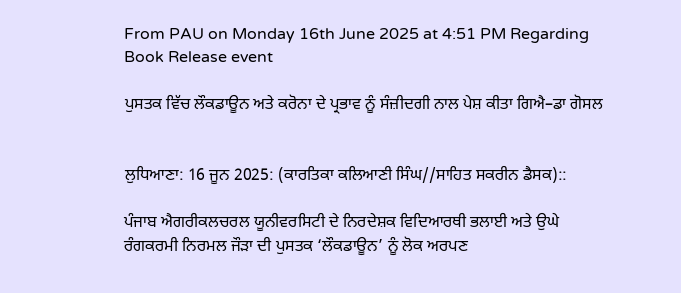From PAU on Monday 16th June 2025 at 4:51 PM Regarding Book Release event

ਪੁਸਤਕ ਵਿੱਚ ਲੌਕਡਾਊਨ ਅਤੇ ਕਰੋਨਾ ਦੇ ਪ੍ਰਭਾਵ ਨੂੰ ਸੰਜ਼ੀਦਗੀ ਨਾਲ ਪੇਸ਼ ਕੀਤਾ ਗਿਐ–ਡਾ ਗੋਸਲ


ਲੁਧਿਆਣਾ: 16 ਜੂਨ 2025: (ਕਾਰਤਿਕਾ ਕਲਿਆਣੀ ਸਿੰਘ//ਸਾਹਿਤ ਸਕਰੀਨ ਡੈਸਕ)::

ਪੰਜਾਬ ਐਗਰੀਕਲਚਰਲ ਯੂਨੀਵਰਸਿਟੀ ਦੇ ਨਿਰਦੇਸ਼ਕ ਵਿਦਿਆਰਥੀ ਭਲਾਈ ਅਤੇ ਉਘੇ ਰੰਗਕਰਮੀ ਨਿਰਮਲ ਜੌੜਾ ਦੀ ਪੁਸਤਕ ‘ਲੌਕਡਾਊਨ’ ਨੂੰ ਲੋਕ ਅਰਪਣ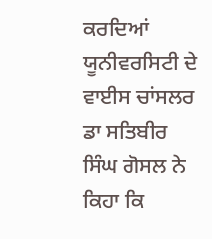ਕਰਦਿਆਂ ਯੂਨੀਵਰਸਿਟੀ ਦੇ ਵਾਈਸ ਚਾਂਸਲਰ ਡਾ ਸਤਿਬੀਰ ਸਿੰਘ ਗੋਸਲ ਨੇ ਕਿਹਾ ਕਿ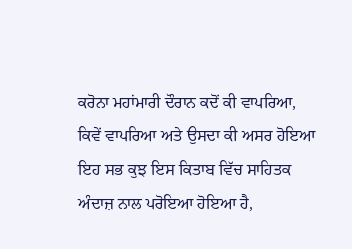ਕਰੋਨਾ ਮਹਾਂਮਾਰੀ ਦੌਰਾਨ ਕਦੋਂ ਕੀ ਵਾਪਰਿਆ, ਕਿਵੇਂ ਵਾਪਰਿਆ ਅਤੇ ਉਸਦਾ ਕੀ ਅਸਰ ਹੋਇਆ ਇਹ ਸਭ ਕੁਝ ਇਸ ਕਿਤਾਬ ਵਿੱਚ ਸਾਹਿਤਕ ਅੰਦਾਜ਼ ਨਾਲ ਪਰੋਇਆ ਹੋਇਆ ਹੈ,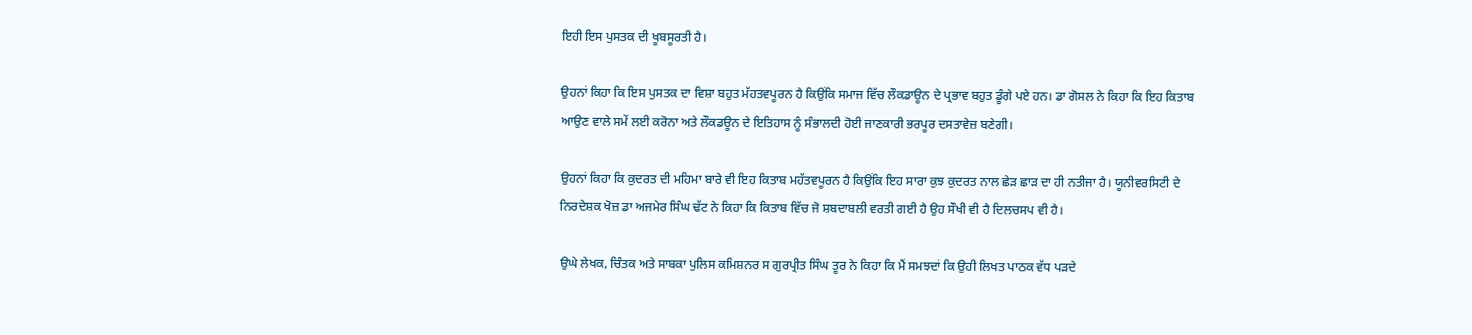ਇਹੀ ਇਸ ਪੁਸਤਕ ਦੀ ਖੂਬਸੂਰਤੀ ਹੈ।

ਉਹਨਾਂ ਕਿਹਾ ਕਿ ਇਸ ਪੁਸਤਕ ਦਾ ਵਿਸ਼ਾ ਬਹੁਤ ਮੱਹਤਵਪੂਰਨ ਹੈ ਕਿਉਂਕਿ ਸਮਾਜ ਵਿੱਚ ਲੌਕਡਾਊਨ ਦੇ ਪ੍ਰਭਾਵ ਬਹੁਤ ਡੂੰਗੇ ਪਏ ਹਨ। ਡਾ ਗੋਸਲ ਨੇ ਕਿਹਾ ਕਿ ਇਹ ਕਿਤਾਬ ਆਉਣ ਵਾਲੇ ਸਮੇਂ ਲਈ ਕਰੋਨਾ ਅਤੇ ਲੌਕਡਊਨ ਦੇ ਇਤਿਹਾਸ ਨੂੰ ਸੰਭਾਲਦੀ ਹੋਈ ਜਾਣਕਾਰੀ ਭਰਪੂਰ ਦਸਤਾਵੇਜ਼ ਬਣੇਗੀ।

ਉਹਨਾਂ ਕਿਹਾ ਕਿ ਕੁਦਰਤ ਦੀ ਮਹਿਮਾ ਬਾਰੇ ਵੀ ਇਹ ਕਿਤਾਬ ਮਹੱਤਵਪੂਰਨ ਹੈ ਕਿਉਂਕਿ ਇਹ ਸਾਰਾ ਕੁਝ ਕੁਦਰਤ ਨਾਲ ਛੇੜ ਛਾੜ ਦਾ ਹੀ ਨਤੀਜਾ ਹੈ। ਯੂਨੀਵਰਸਿਟੀ ਦੇ ਨਿਰਦੇਸ਼ਕ ਖੋਜ਼ ਡਾ ਅਜਮੇਰ ਸਿੰਘ ਢੱਟ ਨੇ ਕਿਹਾ ਕਿ ਕਿਤਾਬ ਵਿੱਚ ਜੋ ਸ਼ਬਦਾਬਲੀ ਵਰਤੀ ਗਈ ਹੈ ਉਹ ਸੌਖੀ ਵੀ ਹੈ ਦਿਲਚਸਪ ਵੀ ਹੈ।

ਉਘੇ ਲੇਖਕ, ਚਿੰਤਕ ਅਤੇ ਸਾਬਕਾ ਪੁਲਿਸ ਕਮਿਸ਼ਨਰ ਸ ਗੁਰਪ੍ਰੀਤ ਸਿੰਘ ਤੂਰ ਨੇ ਕਿਹਾ ਕਿ ਮੈਂ ਸਮਝਦਾਂ ਕਿ ਉਹੀ ਲਿਖਤ ਪਾਠਕ ਵੱਧ ਪੜਦੇ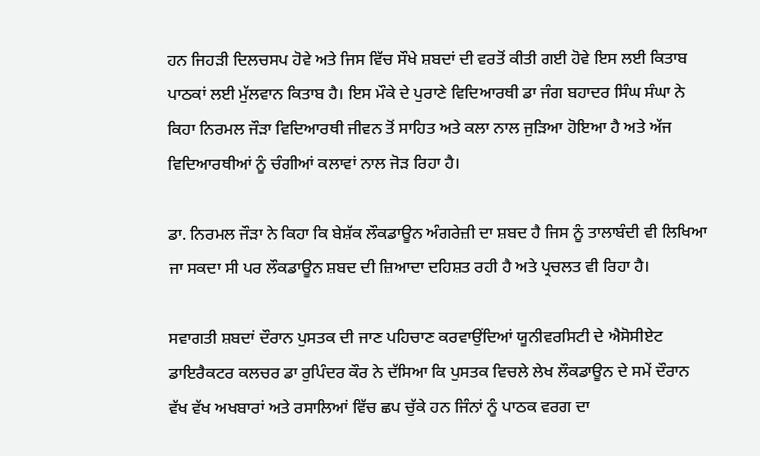ਹਨ ਜਿਹੜੀ ਦਿਲਚਸਪ ਹੋਵੇ ਅਤੇ ਜਿਸ ਵਿੱਚ ਸੌਖੇ ਸ਼ਬਦਾਂ ਦੀ ਵਰਤੋਂ ਕੀਤੀ ਗਈ ਹੋਵੇ ਇਸ ਲਈ ਕਿਤਾਬ ਪਾਠਕਾਂ ਲਈ ਮੁੱਲਵਾਨ ਕਿਤਾਬ ਹੈ। ਇਸ ਮੌਕੇ ਦੇ ਪੁਰਾਣੇ ਵਿਦਿਆਰਥੀ ਡਾ ਜੰਗ ਬਹਾਦਰ ਸਿੰਘ ਸੰਘਾ ਨੇ ਕਿਹਾ ਨਿਰਮਲ ਜੌੜਾ ਵਿਦਿਆਰਥੀ ਜੀਵਨ ਤੋਂ ਸਾਹਿਤ ਅਤੇ ਕਲਾ ਨਾਲ ਜੁੜਿਆ ਹੋਇਆ ਹੈ ਅਤੇ ਅੱਜ ਵਿਦਿਆਰਥੀਆਂ ਨੂੰ ਚੰਗੀਆਂ ਕਲਾਵਾਂ ਨਾਲ ਜੋੜ ਰਿਹਾ ਹੈ।

ਡਾ. ਨਿਰਮਲ ਜੌੜਾ ਨੇ ਕਿਹਾ ਕਿ ਬੇਸ਼ੱਕ ਲੌਕਡਾਊਨ ਅੰਗਰੇਜ਼ੀ ਦਾ ਸ਼ਬਦ ਹੈ ਜਿਸ ਨੂੰ ਤਾਲਾਬੰਦੀ ਵੀ ਲਿਖਿਆ ਜਾ ਸਕਦਾ ਸੀ ਪਰ ਲੌਕਡਾਊਨ ਸ਼ਬਦ ਦੀ ਜ਼ਿਆਦਾ ਦਹਿਸ਼ਤ ਰਹੀ ਹੈ ਅਤੇ ਪ੍ਰਚਲਤ ਵੀ ਰਿਹਾ ਹੈ।

ਸਵਾਗਤੀ ਸ਼ਬਦਾਂ ਦੌਰਾਨ ਪੁਸਤਕ ਦੀ ਜਾਣ ਪਹਿਚਾਣ ਕਰਵਾਉਂਦਿਆਂ ਯੂਨੀਵਰਸਿਟੀ ਦੇ ਐਸੋਸੀਏਟ ਡਾਇਰੈਕਟਰ ਕਲਚਰ ਡਾ ਰੁਪਿੰਦਰ ਕੌਰ ਨੇ ਦੱਸਿਆ ਕਿ ਪੁਸਤਕ ਵਿਚਲੇ ਲੇਖ ਲੌਕਡਾਊਨ ਦੇ ਸਮੇਂ ਦੌਰਾਨ ਵੱਖ ਵੱਖ ਅਖਬਾਰਾਂ ਅਤੇ ਰਸਾਲਿਆਂ ਵਿੱਚ ਛਪ ਚੁੱਕੇ ਹਨ ਜਿੰਨਾਂ ਨੂੰ ਪਾਠਕ ਵਰਗ ਦਾ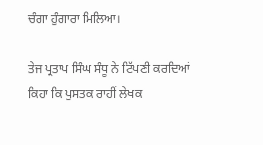ਚੰਗਾ ਹੁੰਗਾਰਾ ਮਿਲਿਆ।

ਤੇਜ ਪ੍ਰਤਾਪ ਸਿੰਘ ਸੰਧੂ ਨੇ ਟਿੱਪਣੀ ਕਰਦਿਆਂ ਕਿਹਾ ਕਿ ਪੁਸਤਕ ਰਾਹੀਂ ਲੇਖਕ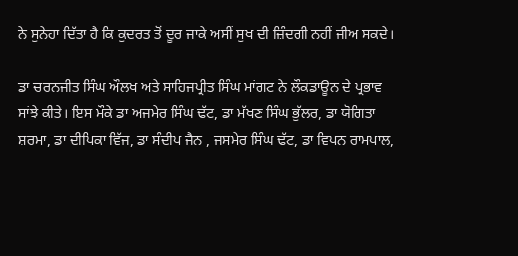ਨੇ ਸੁਨੇਹਾ ਦਿੱਤਾ ਹੈ ਕਿ ਕੁਦਰਤ ਤੋਂ ਦੂਰ ਜਾਕੇ ਅਸੀਂ ਸੁਖ ਦੀ ਜ਼ਿੰਦਗੀ ਨਹੀਂ ਜੀਅ ਸਕਦੇ।

ਡਾ ਚਰਨਜੀਤ ਸਿੰਘ ਔਲਖ ਅਤੇ ਸਾਹਿਜਪ੍ਰੀਤ ਸਿੰਘ ਮਾਂਗਟ ਨੇ ਲੌਕਡਾਊਨ ਦੇ ਪ੍ਰਭਾਵ ਸਾਂਝੇ ਕੀਤੇ। ਇਸ ਮੌਕੇ ਡਾ ਅਜਮੇਰ ਸਿੰਘ ਢੱਟ, ਡਾ ਮੱਖਣ ਸਿੰਘ ਭੁੱਲਰ, ਡਾ ਯੋਗਿਤਾ ਸ਼ਰਮਾ, ਡਾ ਦੀਪਿਕਾ ਵਿੱਜ, ਡਾ ਸੰਦੀਪ ਜੈਨ , ਜਸਮੇਰ ਸਿੰਘ ਢੱਟ, ਡਾ ਵਿਪਨ ਰਾਮਪਾਲ,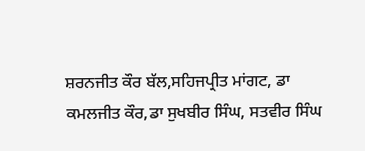ਸ਼ਰਨਜੀਤ ਕੌਰ ਬੱਲ,ਸਹਿਜਪ੍ਰੀਤ ਮਾਂਗਟ, ਡਾ ਕਮਲਜੀਤ ਕੌਰ,ਡਾ ਸੁਖਬੀਰ ਸਿੰਘ, ਸਤਵੀਰ ਸਿੰਘ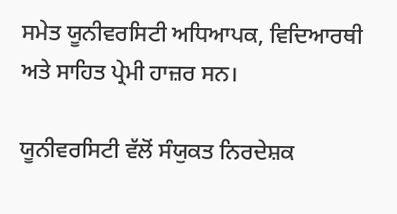ਸਮੇਤ ਯੂਨੀਵਰਸਿਟੀ ਅਧਿਆਪਕ, ਵਿਦਿਆਰਥੀ ਅਤੇ ਸਾਹਿਤ ਪ੍ਰੇਮੀ ਹਾਜ਼ਰ ਸਨ।

ਯੂਨੀਵਰਸਿਟੀ ਵੱਲੋਂ ਸੰਯੁਕਤ ਨਿਰਦੇਸ਼ਕ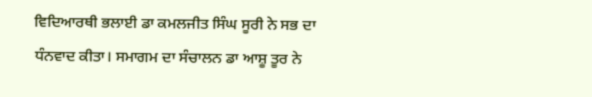ਵਿਦਿਆਰਥੀ ਭਲਾਈ ਡਾ ਕਮਲਜੀਤ ਸਿੰਘ ਸੂਰੀ ਨੇ ਸਭ ਦਾ ਧੰਨਵਾਦ ਕੀਤਾ। ਸਮਾਗਮ ਦਾ ਸੰਚਾਲਨ ਡਾ ਆਸ਼ੂ ਤੂਰ ਨੇ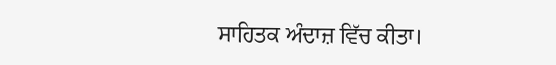ਸਾਹਿਤਕ ਅੰਦਾਜ਼ ਵਿੱਚ ਕੀਤਾ।